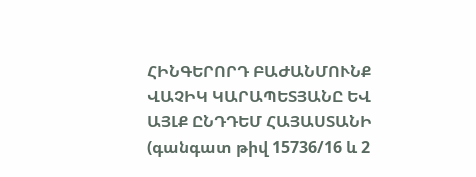ՀԻՆԳԵՐՈՐԴ ԲԱԺԱՆՄՈՒՆՔ
ՎԱՉԻԿ ԿԱՐԱՊԵՏՅԱՆԸ ԵՎ ԱՅԼՔ ԸՆԴԴԵՄ ՀԱՅԱՍՏԱՆԻ
(գանգատ թիվ 15736/16 և 2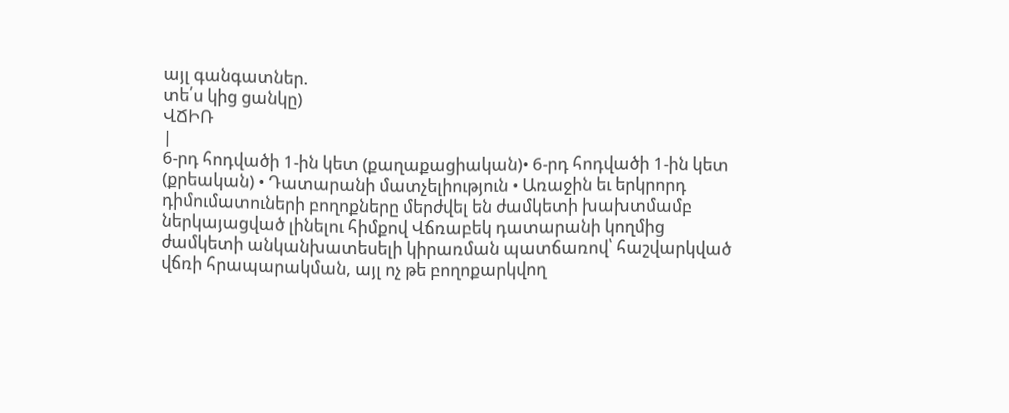այլ գանգատներ.
տե՛ս կից ցանկը)
ՎՃԻՌ
|
6-րդ հոդվածի 1-ին կետ (քաղաքացիական)• 6-րդ հոդվածի 1-ին կետ (քրեական) • Դատարանի մատչելիություն • Առաջին եւ երկրորդ դիմումատուների բողոքները մերժվել են ժամկետի խախտմամբ ներկայացված լինելու հիմքով Վճռաբեկ դատարանի կողմից ժամկետի անկանխատեսելի կիրառման պատճառով՝ հաշվարկված վճռի հրապարակման, այլ ոչ թե բողոքարկվող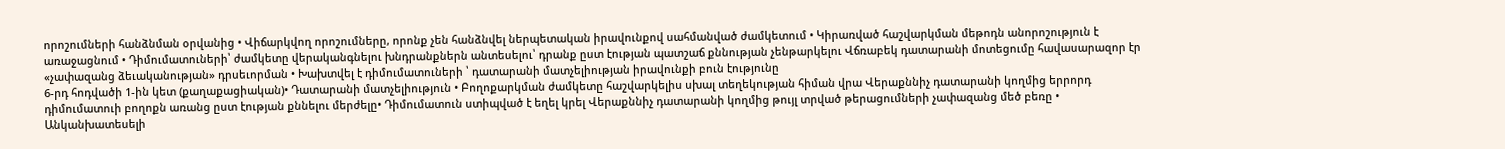որոշումների հանձնման օրվանից • Վիճարկվող որոշումները, որոնք չեն հանձնվել ներպետական իրավունքով սահմանված ժամկետում • Կիրառված հաշվարկման մեթոդն անորոշություն է առաջացնում • Դիմումատուների՝ ժամկետը վերականգնելու խնդրանքներն անտեսելու՝ դրանք ըստ էության պատշաճ քննության չենթարկելու Վճռաբեկ դատարանի մոտեցումը հավասարազոր էր «չափազանց ձեւականության» դրսեւորման • Խախտվել է դիմումատուների ՝ դատարանի մատչելիության իրավունքի բուն էությունը
6-րդ հոդվածի 1-ին կետ (քաղաքացիական)• Դատարանի մատչելիություն • Բողոքարկման ժամկետը հաշվարկելիս սխալ տեղեկության հիման վրա Վերաքննիչ դատարանի կողմից երրորդ դիմումատուի բողոքն առանց ըստ էության քննելու մերժելը• Դիմումատուն ստիպված է եղել կրել Վերաքննիչ դատարանի կողմից թույլ տրված թերացումների չափազանց մեծ բեռը • Անկանխատեսելի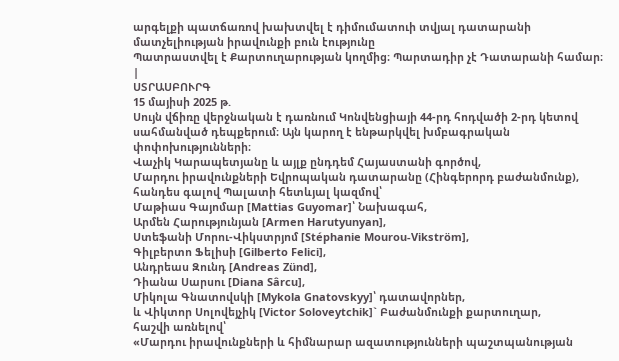արգելքի պատճառով խախտվել է դիմումատուի տվյալ դատարանի մատչելիության իրավունքի բուն էությունը
Պատրաստվել է Քարտուղարության կողմից։ Պարտադիր չէ Դատարանի համար։ |
ՍՏՐԱՍԲՈՒՐԳ
15 մայիսի 2025 թ.
Սույն վճիռը վերջնական է դառնում Կոնվենցիայի 44-րդ հոդվածի 2-րդ կետով սահմանված դեպքերում։ Այն կարող է ենթարկվել խմբագրական փոփոխությունների։
Վաչիկ Կարապետյանը և այլք ընդդեմ Հայաստանի գործով,
Մարդու իրավունքների Եվրոպական դատարանը (Հինգերորդ բաժանմունք), հանդես գալով Պալատի հետևյալ կազմով՝
Մաթիաս Գայոմար [Mattias Guyomar]՝ Նախագահ,
Արմեն Հարությունյան [Armen Harutyunyan],
Ստեֆանի Մորու-Վիկստրյոմ [Stéphanie Mourou-Vikström],
Գիլբերտո Ֆելիսի [Gilberto Felici],
Անդրեաս Զունդ [Andreas Zünd],
Դիանա Սարսու [Diana Sârcu],
Միկոլա Գնատովսկի [Mykola Gnatovskyy]՝ դատավորներ,
և Վիկտոր Սոլովեյչիկ [Victor Soloveytchik]` Բաժանմունքի քարտուղար,
հաշվի առնելով՝
«Մարդու իրավունքների և հիմնարար ազատությունների պաշտպանության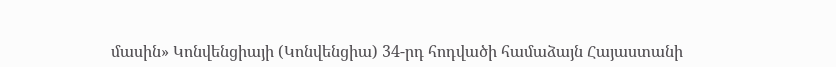մասին» Կոնվենցիայի (Կոնվենցիա) 34-րդ հոդվածի համաձայն Հայաստանի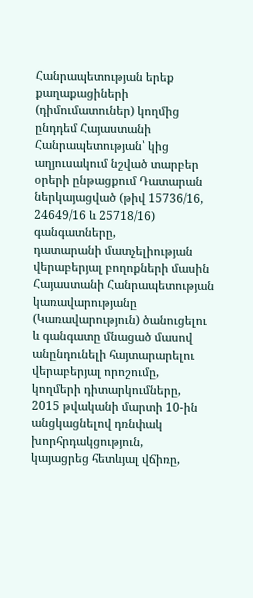Հանրապետության երեք քաղաքացիների (դիմումատուներ) կողմից ընդդեմ Հայաստանի Հանրապետության՝ կից աղյուսակում նշված տարբեր օրերի ընթացքում Դատարան ներկայացված (թիվ 15736/16, 24649/16 և 25718/16) գանգատները,
դատարանի մատչելիության վերաբերյալ բողոքների մասին Հայաստանի Հանրապետության կառավարությանը (Կառավարություն) ծանուցելու և գանգատը մնացած մասով անընդունելի հայտարարելու վերաբերյալ որոշումը,
կողմերի դիտարկումները,
2015 թվականի մարտի 10-ին անցկացնելով դռնփակ խորհրդակցություն,
կայացրեց հետևյալ վճիռը,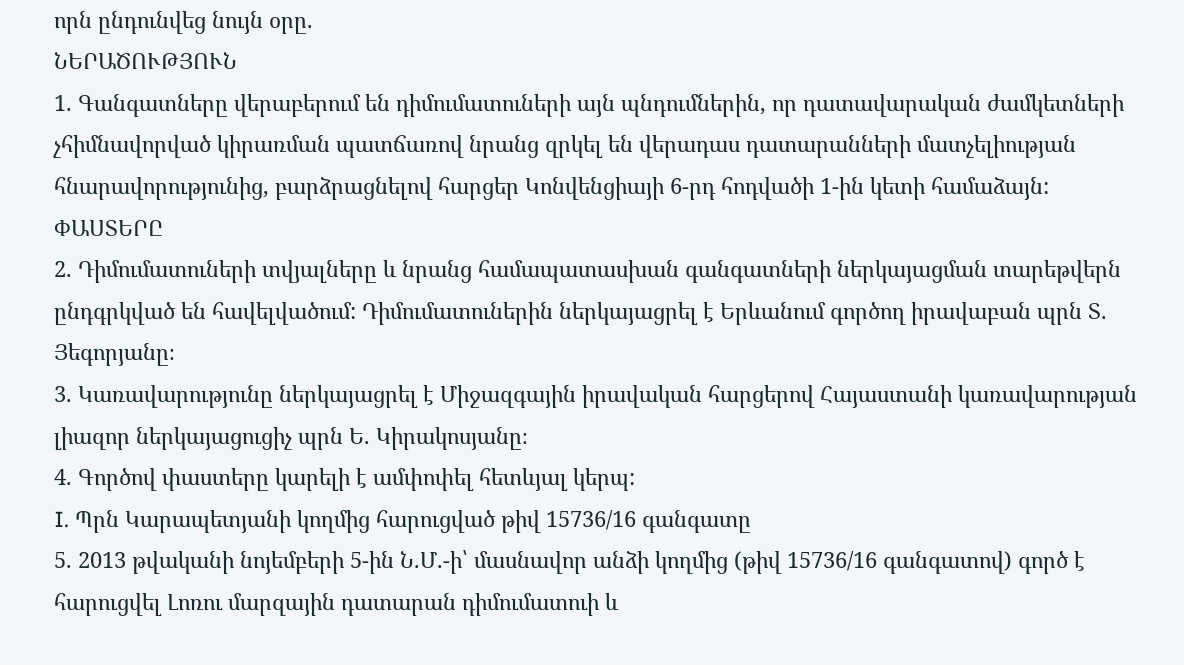որն ընդունվեց նույն օրը.
ՆԵՐԱԾՈՒԹՅՈՒՆ
1. Գանգատները վերաբերում են դիմումատուների այն պնդումներին, որ դատավարական ժամկետների չհիմնավորված կիրառման պատճառով նրանց զրկել են վերադաս դատարանների մատչելիության հնարավորությունից, բարձրացնելով հարցեր Կոնվենցիայի 6-րդ հոդվածի 1-ին կետի համաձայն:
ՓԱՍՏԵՐԸ
2. Դիմումատուների տվյալները և նրանց համապատասխան գանգատների ներկայացման տարեթվերն ընդգրկված են հավելվածում: Դիմումատուներին ներկայացրել է Երևանում գործող իրավաբան պրն Տ. Յեգորյանը։
3. Կառավարությունը ներկայացրել է Միջազգային իրավական հարցերով Հայաստանի կառավարության լիազոր ներկայացուցիչ պրն Ե. Կիրակոսյանը։
4. Գործով փաստերը կարելի է ամփոփել հետևյալ կերպ:
I. Պրն Կարապետյանի կողմից հարուցված թիվ 15736/16 գանգատը
5. 2013 թվականի նոյեմբերի 5-ին Ն.Մ.-ի՝ մասնավոր անձի կողմից (թիվ 15736/16 գանգատով) գործ է հարուցվել Լոռու մարզային դատարան դիմումատուի և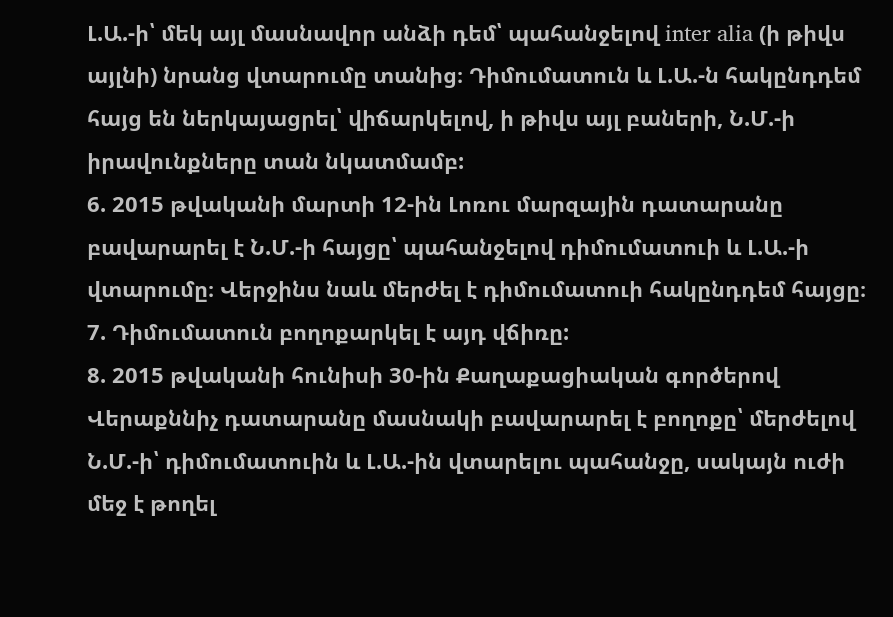Լ.Ա.-ի՝ մեկ այլ մասնավոր անձի դեմ՝ պահանջելով inter alia (ի թիվս այլնի) նրանց վտարումը տանից։ Դիմումատուն և Լ.Ա.-ն հակընդդեմ հայց են ներկայացրել՝ վիճարկելով, ի թիվս այլ բաների, Ն.Մ.-ի իրավունքները տան նկատմամբ:
6. 2015 թվականի մարտի 12-ին Լոռու մարզային դատարանը բավարարել է Ն.Մ.-ի հայցը՝ պահանջելով դիմումատուի և Լ.Ա.-ի վտարումը։ Վերջինս նաև մերժել է դիմումատուի հակընդդեմ հայցը։
7. Դիմումատուն բողոքարկել է այդ վճիռը:
8. 2015 թվականի հունիսի 30-ին Քաղաքացիական գործերով Վերաքննիչ դատարանը մասնակի բավարարել է բողոքը՝ մերժելով Ն.Մ.-ի՝ դիմումատուին և Լ.Ա.-ին վտարելու պահանջը, սակայն ուժի մեջ է թողել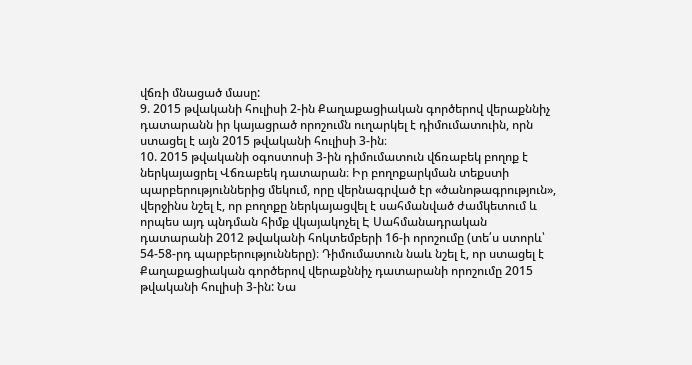վճռի մնացած մասը:
9. 2015 թվականի հուլիսի 2-ին Քաղաքացիական գործերով վերաքննիչ դատարանն իր կայացրած որոշումն ուղարկել է դիմումատուին, որն ստացել է այն 2015 թվականի հուլիսի 3-ին։
10. 2015 թվականի օգոստոսի 3-ին դիմումատուն վճռաբեկ բողոք է ներկայացրել Վճռաբեկ դատարան։ Իր բողոքարկման տեքստի պարբերություններից մեկում, որը վերնագրված էր «ծանոթագրություն», վերջինս նշել է, որ բողոքը ներկայացվել է սահմանված ժամկետում և որպես այդ պնդման հիմք վկայակոչել Է Սահմանադրական դատարանի 2012 թվականի հոկտեմբերի 16-ի որոշումը (տե՛ս ստորև՝ 54-58-րդ պարբերությունները)։ Դիմումատուն նաև նշել է, որ ստացել է Քաղաքացիական գործերով վերաքննիչ դատարանի որոշումը 2015 թվականի հուլիսի 3-ին: Նա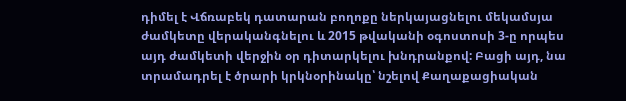դիմել է Վճռաբեկ դատարան բողոքը ներկայացնելու մեկամսյա ժամկետը վերականգնելու և 2015 թվականի օգոստոսի 3-ը որպես այդ ժամկետի վերջին օր դիտարկելու խնդրանքով: Բացի այդ, նա տրամադրել է ծրարի կրկնօրինակը՝ նշելով Քաղաքացիական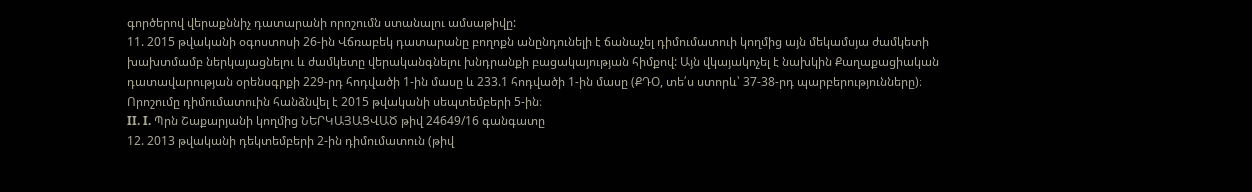գործերով վերաքննիչ դատարանի որոշումն ստանալու ամսաթիվը:
11. 2015 թվականի օգոստոսի 26-ին Վճռաբեկ դատարանը բողոքն անընդունելի է ճանաչել դիմումատուի կողմից այն մեկամսյա ժամկետի խախտմամբ ներկայացնելու և ժամկետը վերականգնելու խնդրանքի բացակայության հիմքով: Այն վկայակոչել է նախկին Քաղաքացիական դատավարության օրենսգրքի 229-րդ հոդվածի 1-ին մասը և 233.1 հոդվածի 1-ին մասը (ՔԴՕ, տե՛ս ստորև՝ 37-38-րդ պարբերությունները)։ Որոշումը դիմումատուին հանձնվել է 2015 թվականի սեպտեմբերի 5-ին։
II. I. Պրն Շաքարյանի կողմից ՆԵՐԿԱՅԱՑՎԱԾ թիվ 24649/16 գանգատը
12. 2013 թվականի դեկտեմբերի 2-ին դիմումատուն (թիվ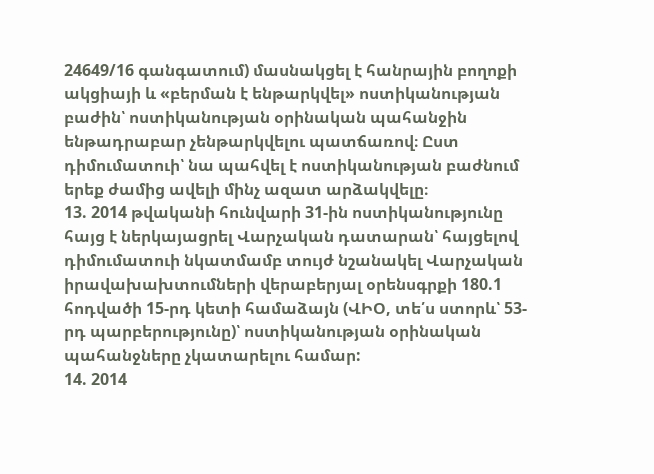24649/16 գանգատում) մասնակցել է հանրային բողոքի ակցիայի և «բերման է ենթարկվել» ոստիկանության բաժին՝ ոստիկանության օրինական պահանջին ենթադրաբար չենթարկվելու պատճառով։ Ըստ դիմումատուի՝ նա պահվել է ոստիկանության բաժնում երեք ժամից ավելի մինչ ազատ արձակվելը։
13. 2014 թվականի հունվարի 31-ին ոստիկանությունը հայց է ներկայացրել Վարչական դատարան՝ հայցելով դիմումատուի նկատմամբ տույժ նշանակել Վարչական իրավախախտումների վերաբերյալ օրենսգրքի 180.1 հոդվածի 15-րդ կետի համաձայն (ՎԻՕ, տե՛ս ստորև՝ 53-րդ պարբերությունը)՝ ոստիկանության օրինական պահանջները չկատարելու համար:
14. 2014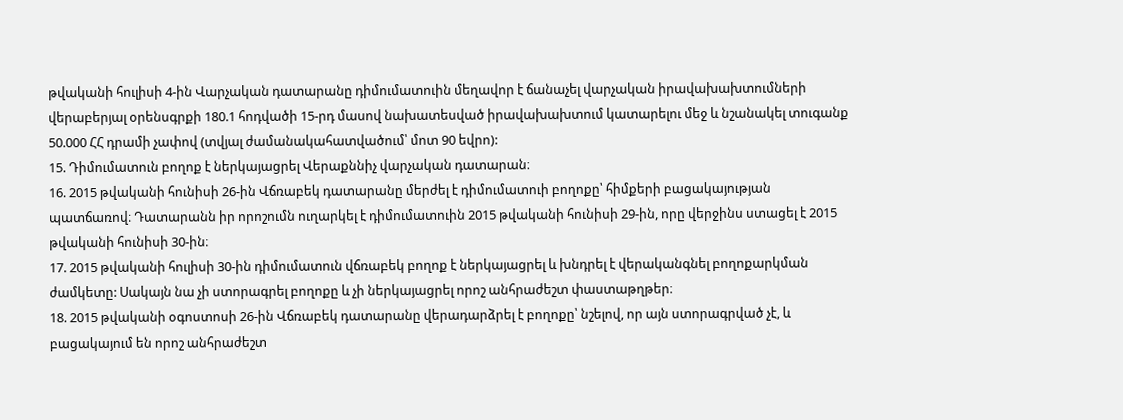թվականի հուլիսի 4-ին Վարչական դատարանը դիմումատուին մեղավոր է ճանաչել վարչական իրավախախտումների վերաբերյալ օրենսգրքի 180.1 հոդվածի 15-րդ մասով նախատեսված իրավախախտում կատարելու մեջ և նշանակել տուգանք 50.000 ՀՀ դրամի չափով (տվյալ ժամանակահատվածում՝ մոտ 90 եվրո):
15. Դիմումատուն բողոք է ներկայացրել Վերաքննիչ վարչական դատարան։
16. 2015 թվականի հունիսի 26-ին Վճռաբեկ դատարանը մերժել է դիմումատուի բողոքը՝ հիմքերի բացակայության պատճառով։ Դատարանն իր որոշումն ուղարկել է դիմումատուին 2015 թվականի հունիսի 29-ին, որը վերջինս ստացել է 2015 թվականի հունիսի 30-ին։
17. 2015 թվականի հուլիսի 30-ին դիմումատուն վճռաբեկ բողոք է ներկայացրել և խնդրել է վերականգնել բողոքարկման ժամկետը: Սակայն նա չի ստորագրել բողոքը և չի ներկայացրել որոշ անհրաժեշտ փաստաթղթեր։
18. 2015 թվականի օգոստոսի 26-ին Վճռաբեկ դատարանը վերադարձրել է բողոքը՝ նշելով, որ այն ստորագրված չէ, և բացակայում են որոշ անհրաժեշտ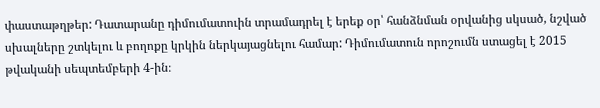փաստաթղթեր: Դատարանը դիմումատուին տրամադրել է երեք օր՝ հանձնման օրվանից սկսած, նշված սխալները շտկելու և բողոքը կրկին ներկայացնելու համար: Դիմումատուն որոշումն ստացել է 2015 թվականի սեպտեմբերի 4-ին։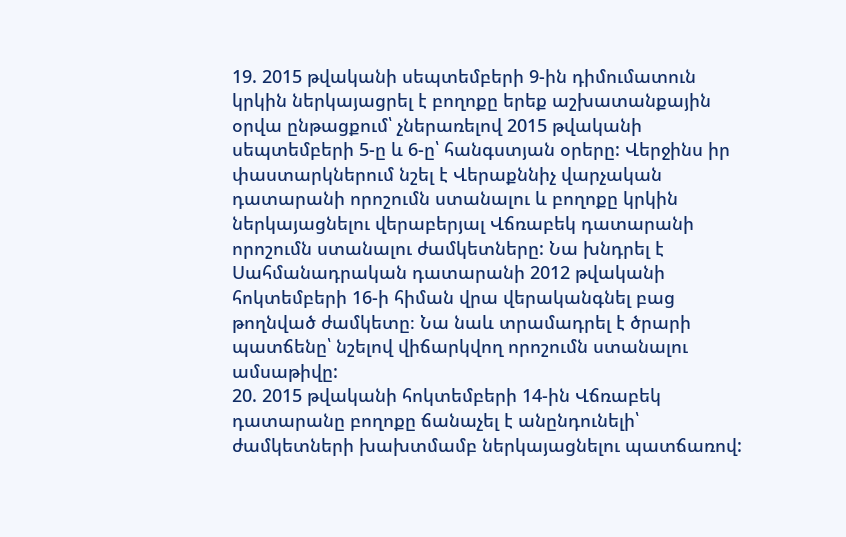19. 2015 թվականի սեպտեմբերի 9-ին դիմումատուն կրկին ներկայացրել է բողոքը երեք աշխատանքային օրվա ընթացքում՝ չներառելով 2015 թվականի սեպտեմբերի 5-ը և 6-ը՝ հանգստյան օրերը: Վերջինս իր փաստարկներում նշել է Վերաքննիչ վարչական դատարանի որոշումն ստանալու և բողոքը կրկին ներկայացնելու վերաբերյալ Վճռաբեկ դատարանի որոշումն ստանալու ժամկետները: Նա խնդրել է Սահմանադրական դատարանի 2012 թվականի հոկտեմբերի 16-ի հիման վրա վերականգնել բաց թողնված ժամկետը։ Նա նաև տրամադրել է ծրարի պատճենը՝ նշելով վիճարկվող որոշումն ստանալու ամսաթիվը:
20. 2015 թվականի հոկտեմբերի 14-ին Վճռաբեկ դատարանը բողոքը ճանաչել է անընդունելի՝ ժամկետների խախտմամբ ներկայացնելու պատճառով: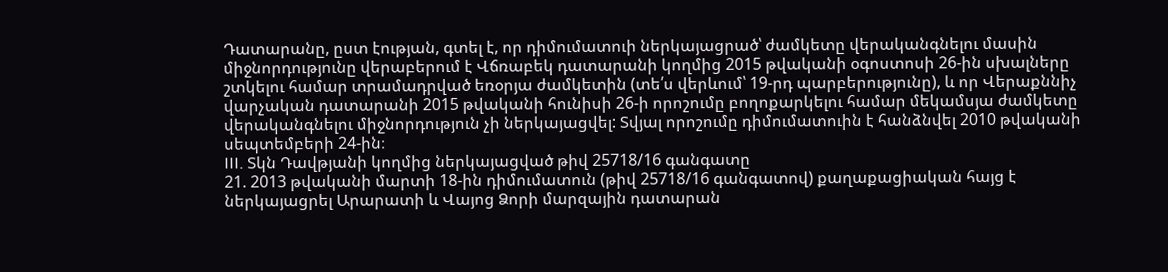Դատարանը, ըստ էության, գտել է, որ դիմումատուի ներկայացրած՝ ժամկետը վերականգնելու մասին միջնորդությունը վերաբերում է Վճռաբեկ դատարանի կողմից 2015 թվականի օգոստոսի 26-ին սխալները շտկելու համար տրամադրված եռօրյա ժամկետին (տե՛ս վերևում՝ 19-րդ պարբերությունը), և որ Վերաքննիչ վարչական դատարանի 2015 թվականի հունիսի 26-ի որոշումը բողոքարկելու համար մեկամսյա ժամկետը վերականգնելու միջնորդություն չի ներկայացվել: Տվյալ որոշումը դիմումատուին է հանձնվել 2010 թվականի սեպտեմբերի 24-ին։
III. Տկն Դավթյանի կողմից ներկայացված թիվ 25718/16 գանգատը
21. 2013 թվականի մարտի 18-ին դիմումատուն (թիվ 25718/16 գանգատով) քաղաքացիական հայց է ներկայացրել Արարատի և Վայոց Ձորի մարզային դատարան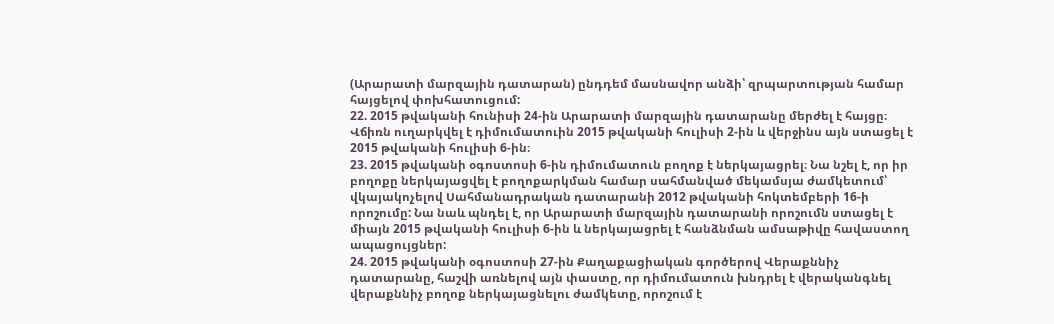(Արարատի մարզային դատարան) ընդդեմ մասնավոր անձի՝ զրպարտության համար հայցելով փոխհատուցում:
22. 2015 թվականի հունիսի 24-ին Արարատի մարզային դատարանը մերժել է հայցը։ Վճիռն ուղարկվել է դիմումատուին 2015 թվականի հուլիսի 2-ին և վերջինս այն ստացել է 2015 թվականի հուլիսի 6-ին։
23. 2015 թվականի օգոստոսի 6-ին դիմումատուն բողոք է ներկայացրել։ Նա նշել է, որ իր բողոքը ներկայացվել է բողոքարկման համար սահմանված մեկամսյա ժամկետում՝ վկայակոչելով Սահմանադրական դատարանի 2012 թվականի հոկտեմբերի 16-ի որոշումը: Նա նաև պնդել է, որ Արարատի մարզային դատարանի որոշումն ստացել է միայն 2015 թվականի հուլիսի 6-ին և ներկայացրել է հանձնման ամսաթիվը հավաստող ապացույցներ:
24. 2015 թվականի օգոստոսի 27-ին Քաղաքացիական գործերով Վերաքննիչ դատարանը, հաշվի առնելով այն փաստը, որ դիմումատուն խնդրել է վերականգնել վերաքննիչ բողոք ներկայացնելու ժամկետը, որոշում է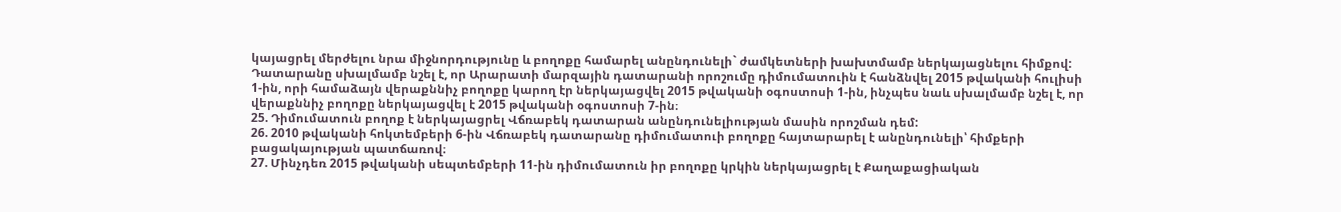կայացրել մերժելու նրա միջնորդությունը և բողոքը համարել անընդունելի` ժամկետների խախտմամբ ներկայացնելու հիմքով: Դատարանը սխալմամբ նշել է, որ Արարատի մարզային դատարանի որոշումը դիմումատուին է հանձնվել 2015 թվականի հուլիսի 1-ին, որի համաձայն վերաքննիչ բողոքը կարող էր ներկայացվել 2015 թվականի օգոստոսի 1-ին, ինչպես նաև սխալմամբ նշել է, որ վերաքննիչ բողոքը ներկայացվել է 2015 թվականի օգոստոսի 7-ին։
25. Դիմումատուն բողոք է ներկայացրել Վճռաբեկ դատարան անընդունելիության մասին որոշման դեմ:
26. 2010 թվականի հոկտեմբերի 6-ին Վճռաբեկ դատարանը դիմումատուի բողոքը հայտարարել է անընդունելի՝ հիմքերի բացակայության պատճառով։
27. Մինչդեռ 2015 թվականի սեպտեմբերի 11-ին դիմումատուն իր բողոքը կրկին ներկայացրել է Քաղաքացիական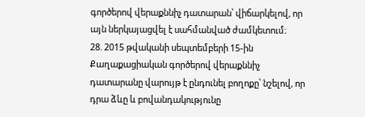գործերով վերաքննիչ դատարան՝ վիճարկելով, որ այն ներկայացվել է սահմանված ժամկետում։
28. 2015 թվականի սեպտեմբերի 15-ին Քաղաքացիական գործերով վերաքննիչ դատարանը վարույթ է ընդունել բողոքը՝ նշելով, որ դրա ձևը և բովանդակությունը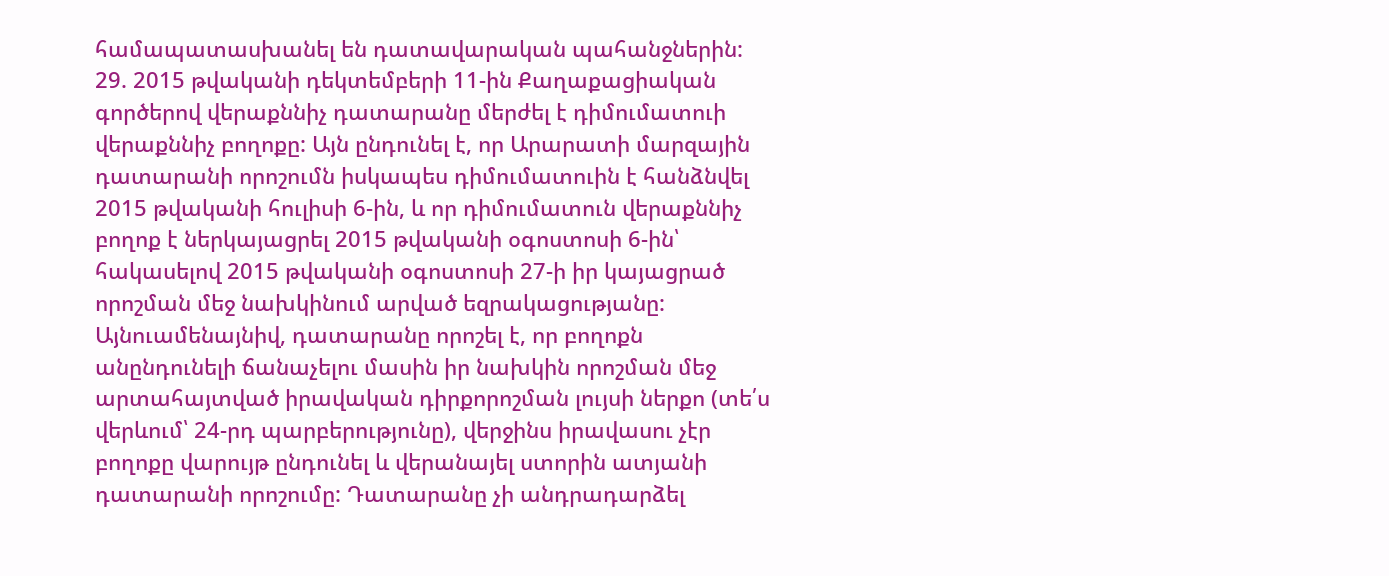համապատասխանել են դատավարական պահանջներին:
29. 2015 թվականի դեկտեմբերի 11-ին Քաղաքացիական գործերով վերաքննիչ դատարանը մերժել է դիմումատուի վերաքննիչ բողոքը: Այն ընդունել է, որ Արարատի մարզային դատարանի որոշումն իսկապես դիմումատուին է հանձնվել 2015 թվականի հուլիսի 6-ին, և որ դիմումատուն վերաքննիչ բողոք է ներկայացրել 2015 թվականի օգոստոսի 6-ին՝ հակասելով 2015 թվականի օգոստոսի 27-ի իր կայացրած որոշման մեջ նախկինում արված եզրակացությանը: Այնուամենայնիվ, դատարանը որոշել է, որ բողոքն անընդունելի ճանաչելու մասին իր նախկին որոշման մեջ արտահայտված իրավական դիրքորոշման լույսի ներքո (տե՛ս վերևում՝ 24-րդ պարբերությունը), վերջինս իրավասու չէր բողոքը վարույթ ընդունել և վերանայել ստորին ատյանի դատարանի որոշումը: Դատարանը չի անդրադարձել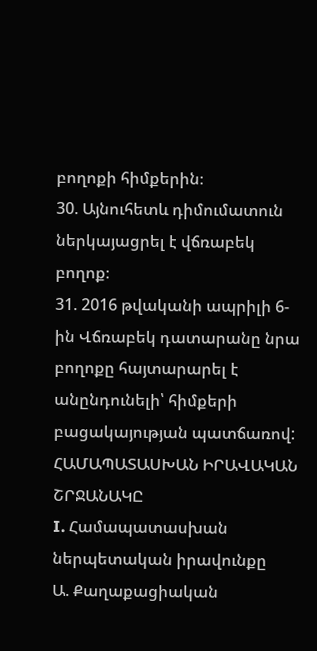բողոքի հիմքերին։
30. Այնուհետև դիմումատուն ներկայացրել է վճռաբեկ բողոք։
31. 2016 թվականի ապրիլի 6-ին Վճռաբեկ դատարանը նրա բողոքը հայտարարել է անընդունելի՝ հիմքերի բացակայության պատճառով:
ՀԱՄԱՊԱՏԱՍԽԱՆ ԻՐԱՎԱԿԱՆ ՇՐՋԱՆԱԿԸ
I. Համապատասխան ներպետական իրավունքը
Ա. Քաղաքացիական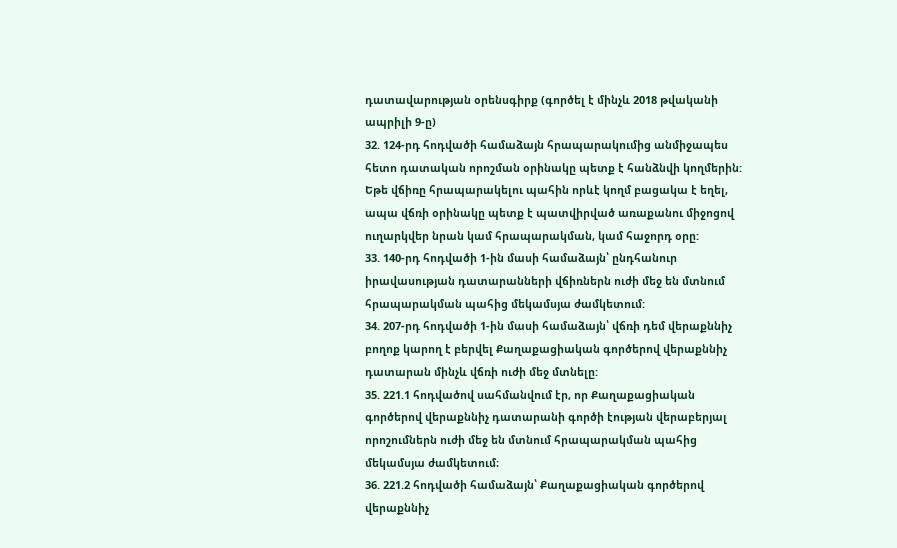դատավարության օրենսգիրք (գործել է մինչև 2018 թվականի ապրիլի 9-ը)
32. 124-րդ հոդվածի համաձայն հրապարակումից անմիջապես հետո դատական որոշման օրինակը պետք է հանձնվի կողմերին: Եթե վճիռը հրապարակելու պահին որևէ կողմ բացակա է եղել, ապա վճռի օրինակը պետք է պատվիրված առաքանու միջոցով ուղարկվեր նրան կամ հրապարակման, կամ հաջորդ օրը:
33. 140-րդ հոդվածի 1-ին մասի համաձայն՝ ընդհանուր իրավասության դատարանների վճիռներն ուժի մեջ են մտնում հրապարակման պահից մեկամսյա ժամկետում:
34. 207-րդ հոդվածի 1-ին մասի համաձայն՝ վճռի դեմ վերաքննիչ բողոք կարող է բերվել Քաղաքացիական գործերով վերաքննիչ դատարան մինչև վճռի ուժի մեջ մտնելը:
35. 221.1 հոդվածով սահմանվում էր, որ Քաղաքացիական գործերով վերաքննիչ դատարանի գործի էության վերաբերյալ որոշումներն ուժի մեջ են մտնում հրապարակման պահից մեկամսյա ժամկետում։
36. 221.2 հոդվածի համաձայն՝ Քաղաքացիական գործերով վերաքննիչ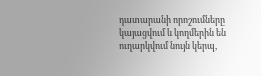դատարանի որոշումները կայացվում և կողմերին են ուղարկվում նույն կերպ,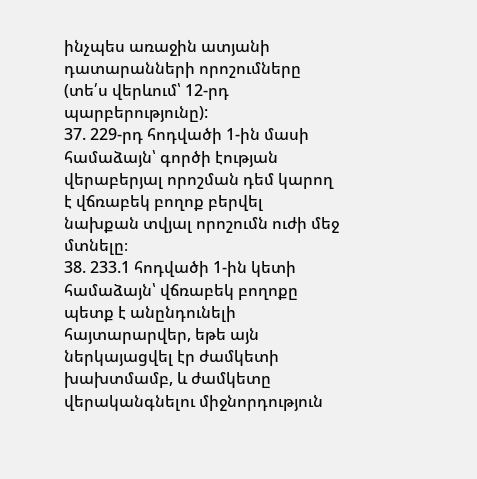ինչպես առաջին ատյանի դատարանների որոշումները (տե՛ս վերևում՝ 12-րդ պարբերությունը):
37. 229-րդ հոդվածի 1-ին մասի համաձայն՝ գործի էության վերաբերյալ որոշման դեմ կարող է վճռաբեկ բողոք բերվել նախքան տվյալ որոշումն ուժի մեջ մտնելը։
38. 233.1 հոդվածի 1-ին կետի համաձայն՝ վճռաբեկ բողոքը պետք է անընդունելի հայտարարվեր, եթե այն ներկայացվել էր ժամկետի խախտմամբ, և ժամկետը վերականգնելու միջնորդություն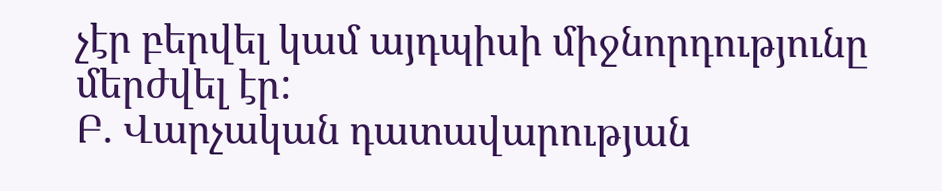չէր բերվել կամ այդպիսի միջնորդությունը մերժվել էր:
Բ. Վարչական դատավարության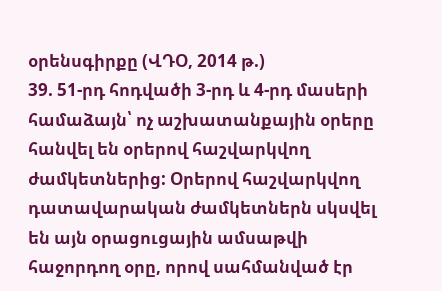օրենսգիրքը (ՎԴՕ, 2014 թ.)
39. 51-րդ հոդվածի 3-րդ և 4-րդ մասերի համաձայն՝ ոչ աշխատանքային օրերը հանվել են օրերով հաշվարկվող ժամկետներից: Օրերով հաշվարկվող դատավարական ժամկետներն սկսվել են այն օրացուցային ամսաթվի հաջորդող օրը, որով սահմանված էր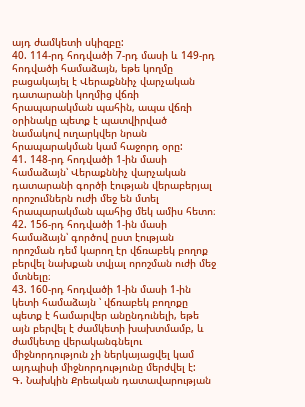այդ ժամկետի սկիզբը:
40. 114-րդ հոդվածի 7-րդ մասի և 149-րդ հոդվածի համաձայն, եթե կողմը բացակայել է Վերաքննիչ վարչական դատարանի կողմից վճռի հրապարակման պահին, ապա վճռի օրինակը պետք է պատվիրված նամակով ուղարկվեր նրան հրապարակման կամ հաջորդ օրը:
41. 148-րդ հոդվածի 1-ին մասի համաձայն՝ Վերաքննիչ վարչական դատարանի գործի էության վերաբերյալ որոշումներն ուժի մեջ են մտել հրապարակման պահից մեկ ամիս հետո։
42. 156-րդ հոդվածի 1-ին մասի համաձայն՝ գործով ըստ էության որոշման դեմ կարող էր վճռաբեկ բողոք բերվել նախքան տվյալ որոշման ուժի մեջ մտնելը։
43. 160-րդ հոդվածի 1-ին մասի 1-ին կետի համաձայն ՝ վճռաբեկ բողոքը պետք է համարվեր անընդունելի, եթե այն բերվել է ժամկետի խախտմամբ, և ժամկետը վերականգնելու միջնորդություն չի ներկայացվել կամ այդպիսի միջնորդությունը մերժվել է:
Գ. Նախկին Քրեական դատավարության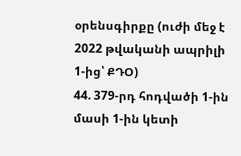օրենսգիրքը (ուժի մեջ է 2022 թվականի ապրիլի 1-ից՝ ՔԴՕ)
44. 379-րդ հոդվածի 1-ին մասի 1-ին կետի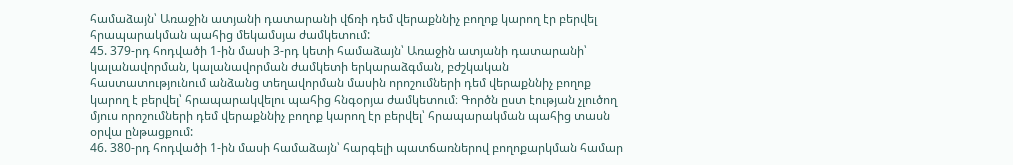համաձայն՝ Առաջին ատյանի դատարանի վճռի դեմ վերաքննիչ բողոք կարող էր բերվել հրապարակման պահից մեկամսյա ժամկետում:
45. 379-րդ հոդվածի 1-ին մասի 3-րդ կետի համաձայն՝ Առաջին ատյանի դատարանի՝ կալանավորման, կալանավորման ժամկետի երկարաձգման, բժշկական հաստատությունում անձանց տեղավորման մասին որոշումների դեմ վերաքննիչ բողոք կարող է բերվել՝ հրապարակվելու պահից հնգօրյա ժամկետում։ Գործն ըստ էության չլուծող մյուս որոշումների դեմ վերաքննիչ բողոք կարող էր բերվել՝ հրապարակման պահից տասն օրվա ընթացքում:
46. 380-րդ հոդվածի 1-ին մասի համաձայն՝ հարգելի պատճառներով բողոքարկման համար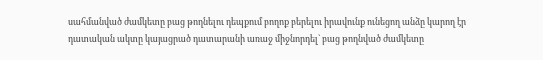սահմանված ժամկետը բաց թողնելու դեպքում բողոք բերելու իրավունք ունեցող անձը կարող էր դատական ակտը կայացրած դատարանի առաջ միջնորդել` բաց թողնված ժամկետը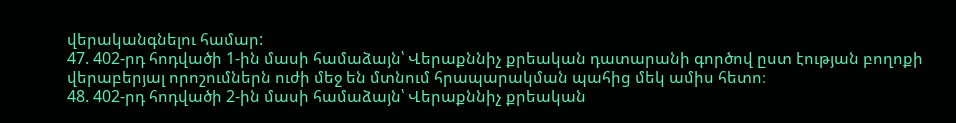վերականգնելու համար:
47. 402-րդ հոդվածի 1-ին մասի համաձայն՝ Վերաքննիչ քրեական դատարանի գործով ըստ էության բողոքի վերաբերյալ որոշումներն ուժի մեջ են մտնում հրապարակման պահից մեկ ամիս հետո։
48. 402-րդ հոդվածի 2-ին մասի համաձայն՝ Վերաքննիչ քրեական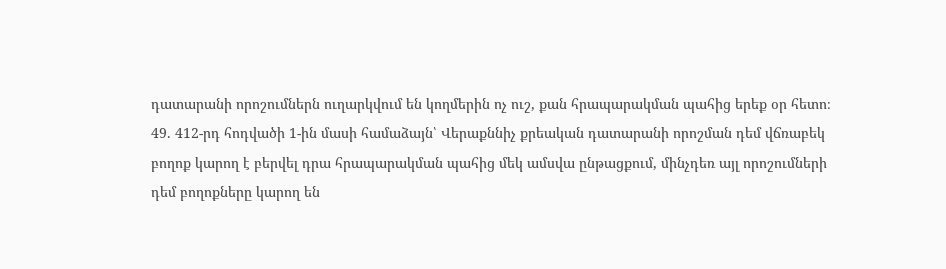դատարանի որոշումներն ուղարկվում են կողմերին ոչ ուշ, քան հրապարակման պահից երեք օր հետո։
49. 412-րդ հոդվածի 1-ին մասի համաձայն՝ Վերաքննիչ քրեական դատարանի որոշման դեմ վճռաբեկ բողոք կարող է բերվել դրա հրապարակման պահից մեկ ամսվա ընթացքում, մինչդեռ այլ որոշումների դեմ բողոքները կարող են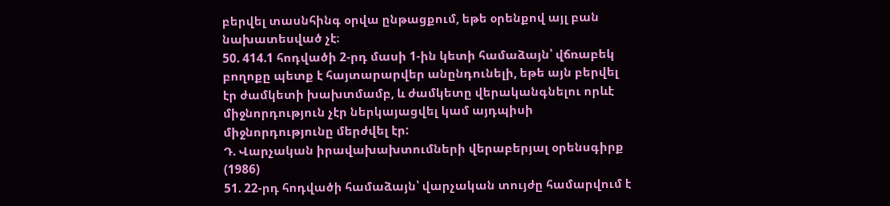բերվել տասնհինգ օրվա ընթացքում, եթե օրենքով այլ բան նախատեսված չէ։
50. 414.1 հոդվածի 2-րդ մասի 1-ին կետի համաձայն՝ վճռաբեկ բողոքը պետք է հայտարարվեր անընդունելի, եթե այն բերվել էր ժամկետի խախտմամբ, և ժամկետը վերականգնելու որևէ միջնորդություն չէր ներկայացվել կամ այդպիսի միջնորդությունը մերժվել էր:
Դ. Վարչական իրավախախտումների վերաբերյալ օրենսգիրք (1986)
51. 22-րդ հոդվածի համաձայն՝ վարչական տույժը համարվում է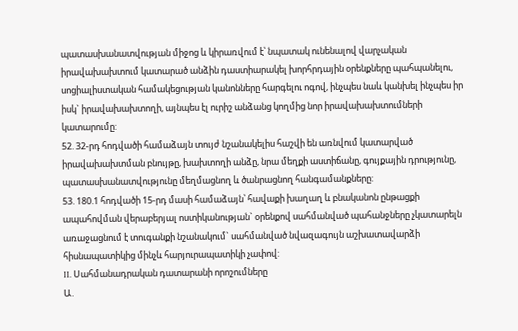պատասխանատվության միջոց և կիրառվում է՝ նպատակ ունենալով վարչական իրավախախտում կատարած անձին դաստիարակել խորհրդային օրենքները պահպանելու, սոցիալիստական համակեցության կանոնները հարգելու ոգով, ինչպես նաև կանխել ինչպես իր իսկ` իրավախախտողի, այնպես էլ ուրիշ անձանց կողմից նոր իրավախախտումների կատարումը:
52. 32-րդ հոդվածի համաձայն տույժ նշանակելիս հաշվի են առնվում կատարված իրավախախտման բնույթը, խախտողի անձը, նրա մեղքի աստիճանը, գույքային դրությունը, պատասխանատվությունը մեղմացնող և ծանրացնող հանգամանքները:
53. 180.1 հոդվածի 15-րդ մասի համաձայն՝ հավաքի խաղաղ և բնականոն ընթացքի ապահովման վերաբերյալ ոստիկանության` օրենքով սահմանված պահանջները չկատարելն առաջացնում է տուգանքի նշանակում` սահմանված նվազագույն աշխատավարձի հիսնապատիկից մինչև հարյուրապատիկի չափով:
II. Սահմանադրական դատարանի որոշումները
Ա.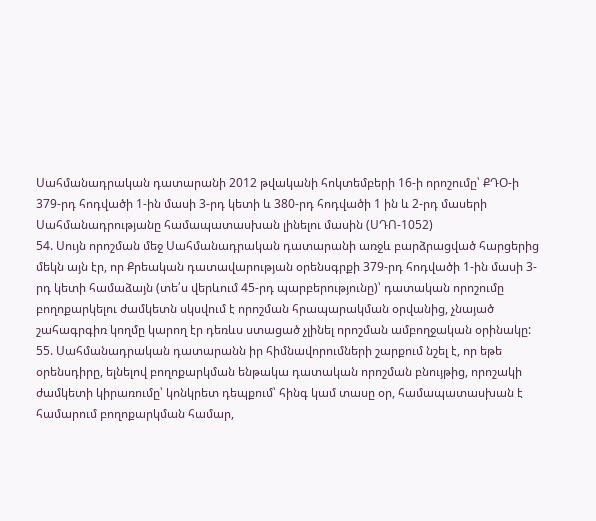Սահմանադրական դատարանի 2012 թվականի հոկտեմբերի 16-ի որոշումը՝ ՔԴՕ-ի 379-րդ հոդվածի 1-ին մասի 3-րդ կետի և 380-րդ հոդվածի 1 ին և 2-րդ մասերի Սահմանադրությանը համապատասխան լինելու մասին (ՍԴՈ-1052)
54. Սույն որոշման մեջ Սահմանադրական դատարանի առջև բարձրացված հարցերից մեկն այն էր, որ Քրեական դատավարության օրենսգրքի 379-րդ հոդվածի 1-ին մասի 3-րդ կետի համաձայն (տե՛ս վերևում 45-րդ պարբերությունը)՝ դատական որոշումը բողոքարկելու ժամկետն սկսվում է որոշման հրապարակման օրվանից, չնայած շահագրգիռ կողմը կարող էր դեռևս ստացած չլինել որոշման ամբողջական օրինակը:
55. Սահմանադրական դատարանն իր հիմնավորումների շարքում նշել է, որ եթե օրենսդիրը, ելնելով բողոքարկման ենթակա դատական որոշման բնույթից, որոշակի ժամկետի կիրառումը՝ կոնկրետ դեպքում՝ հինգ կամ տասը օր, համապատասխան է համարում բողոքարկման համար,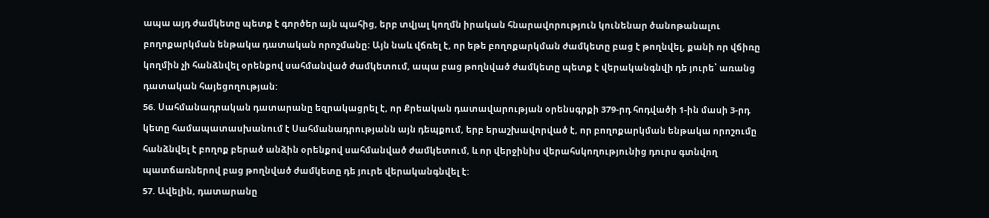ապա այդ ժամկետը պետք է գործեր այն պահից, երբ տվյալ կողմն իրական հնարավորություն կունենար ծանոթանալու բողոքարկման ենթակա դատական որոշմանը։ Այն նաև վճռել է, որ եթե բողոքարկման ժամկետը բաց է թողնվել, քանի որ վճիռը կողմին չի հանձնվել օրենքով սահմանված ժամկետում, ապա բաց թողնված ժամկետը պետք է վերականգնվի դե յուրե՝ առանց դատական հայեցողության:
56. Սահմանադրական դատարանը եզրակացրել է, որ Քրեական դատավարության օրենսգրքի 379-րդ հոդվածի 1-ին մասի 3-րդ կետը համապատասխանում է Սահմանադրությանն այն դեպքում, երբ երաշխավորված է, որ բողոքարկման ենթակա որոշումը հանձնվել է բողոք բերած անձին օրենքով սահմանված ժամկետում, և որ վերջինիս վերահսկողությունից դուրս գտնվող պատճառներով բաց թողնված ժամկետը դե յուրե վերականգնվել է:
57. Ավելին, դատարանը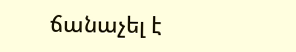ճանաչել է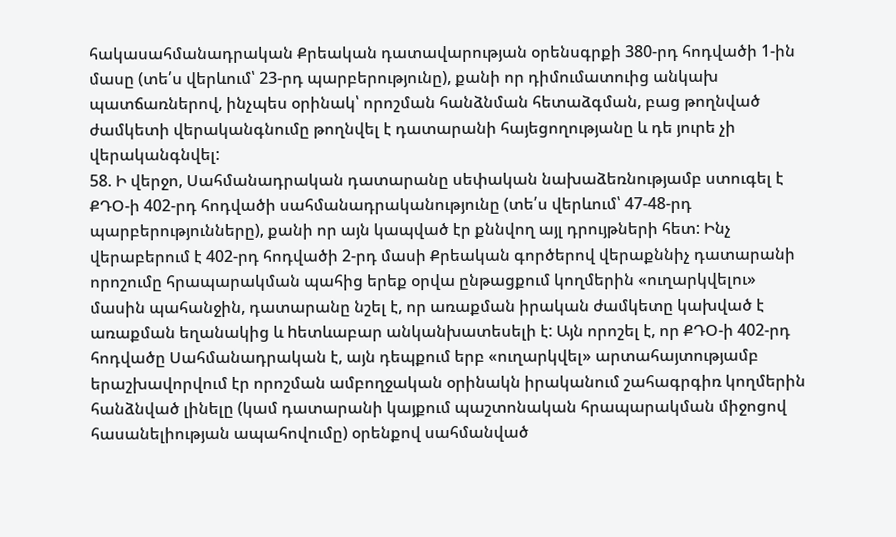հակասահմանադրական Քրեական դատավարության օրենսգրքի 380-րդ հոդվածի 1-ին մասը (տե՛ս վերևում՝ 23-րդ պարբերությունը), քանի որ դիմումատուից անկախ պատճառներով, ինչպես օրինակ՝ որոշման հանձնման հետաձգման, բաց թողնված ժամկետի վերականգնումը թողնվել է դատարանի հայեցողությանը և դե յուրե չի վերականգնվել:
58. Ի վերջո, Սահմանադրական դատարանը սեփական նախաձեռնությամբ ստուգել է ՔԴՕ-ի 402-րդ հոդվածի սահմանադրականությունը (տե՛ս վերևում՝ 47-48-րդ պարբերությունները), քանի որ այն կապված էր քննվող այլ դրույթների հետ: Ինչ վերաբերում է 402-րդ հոդվածի 2-րդ մասի Քրեական գործերով վերաքննիչ դատարանի որոշումը հրապարակման պահից երեք օրվա ընթացքում կողմերին «ուղարկվելու» մասին պահանջին, դատարանը նշել է, որ առաքման իրական ժամկետը կախված է առաքման եղանակից և hետևաբար անկանխատեսելի է: Այն որոշել է, որ ՔԴՕ-ի 402-րդ հոդվածը Սահմանադրական է, այն դեպքում երբ «ուղարկվել» արտահայտությամբ երաշխավորվում էր որոշման ամբողջական օրինակն իրականում շահագրգիռ կողմերին հանձնված լինելը (կամ դատարանի կայքում պաշտոնական հրապարակման միջոցով հասանելիության ապահովումը) օրենքով սահմանված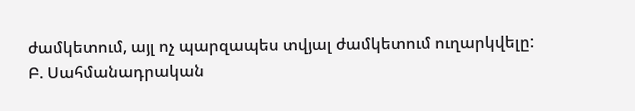ժամկետում, այլ ոչ պարզապես տվյալ ժամկետում ուղարկվելը:
Բ. Սահմանադրական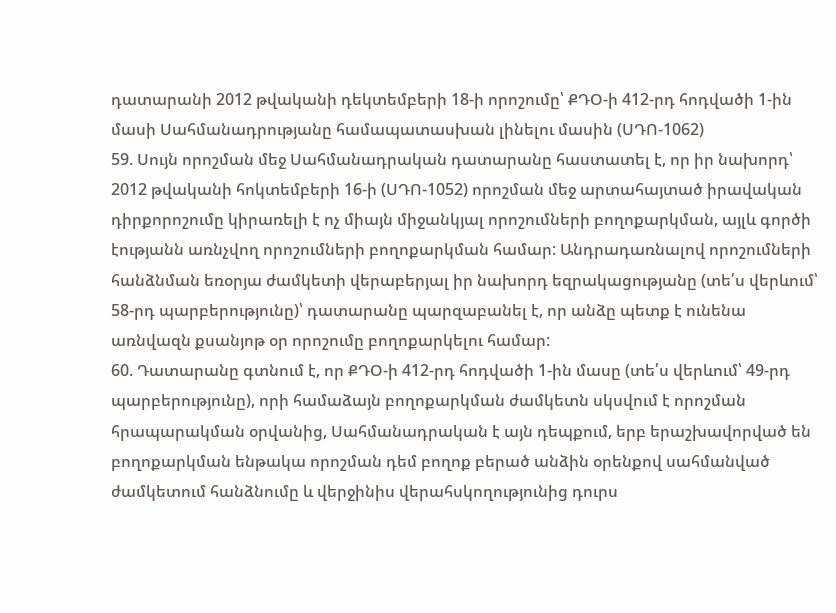դատարանի 2012 թվականի դեկտեմբերի 18-ի որոշումը՝ ՔԴՕ-ի 412-րդ հոդվածի 1-ին մասի Սահմանադրությանը համապատասխան լինելու մասին (ՍԴՈ-1062)
59. Սույն որոշման մեջ Սահմանադրական դատարանը հաստատել է, որ իր նախորդ՝ 2012 թվականի հոկտեմբերի 16-ի (ՍԴՈ-1052) որոշման մեջ արտահայտած իրավական դիրքորոշումը կիրառելի է ոչ միայն միջանկյալ որոշումների բողոքարկման, այլև գործի էությանն առնչվող որոշումների բողոքարկման համար: Անդրադառնալով որոշումների հանձնման եռօրյա ժամկետի վերաբերյալ իր նախորդ եզրակացությանը (տե՛ս վերևում՝ 58-րդ պարբերությունը)՝ դատարանը պարզաբանել է, որ անձը պետք է ունենա առնվազն քսանյոթ օր որոշումը բողոքարկելու համար:
60. Դատարանը գտնում է, որ ՔԴՕ-ի 412-րդ հոդվածի 1-ին մասը (տե՛ս վերևում՝ 49-րդ պարբերությունը), որի համաձայն բողոքարկման ժամկետն սկսվում է որոշման հրապարակման օրվանից, Սահմանադրական է այն դեպքում, երբ երաշխավորված են բողոքարկման ենթակա որոշման դեմ բողոք բերած անձին օրենքով սահմանված ժամկետում հանձնումը և վերջինիս վերահսկողությունից դուրս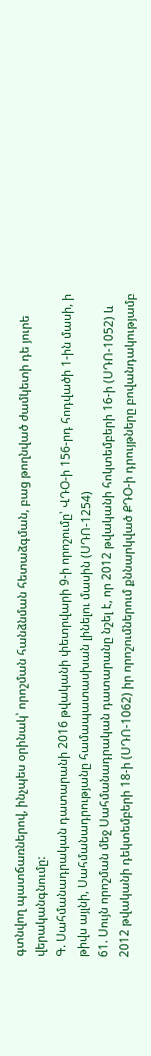գտնվող պատճառներով, ինչպես օրինակ՝ որոշման հանձնման հետաձգման, բաց թողնված ժամկետի դե յուրե վերականգնումը:
Գ. Սահմանադրական դատարանի 2016 թվականի փետրվարի 9-ի որոշումը՝ ՎԴՕ-ի 156-րդ հոդվածի 1-ին մասի, ի թիվս այլնի, Սահմանադրությանը համապատասխան լինելու մասին (ՍԴՈ‑1254)
61. Սույն որոշման մեջ Սահմանադրական դատարանը նշել է, որ 2012 թվականի հոկտեմբերի 16-ի (ՍԴՈ-1052) և 2012 թվականի դեկտեմբերի 18-ի (ՍԴՈ-1062) իր որոշումներում քննարկված ՔԴՕ-ի դրույթները բովանդակությամբ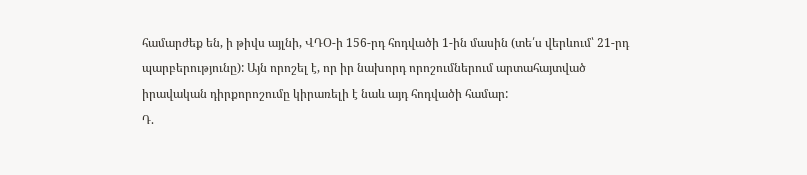համարժեք են, ի թիվս այլնի, ՎԴՕ-ի 156-րդ հոդվածի 1-ին մասին (տե՛ս վերևում՝ 21-րդ պարբերությունը): Այն որոշել է, որ իր նախորդ որոշումներում արտահայտված իրավական դիրքորոշումը կիրառելի է նաև այդ հոդվածի համար:
Դ.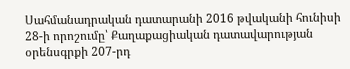Սահմանադրական դատարանի 2016 թվականի հունիսի 28-ի որոշումը՝ Քաղաքացիական դատավարության օրենսգրքի 207-րդ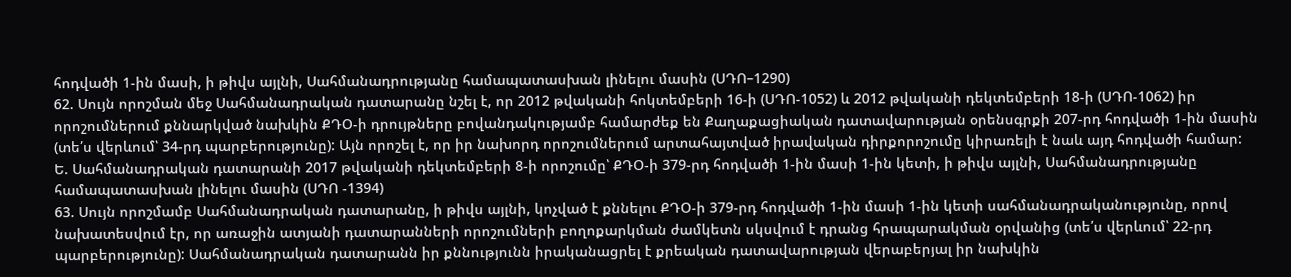հոդվածի 1-ին մասի, ի թիվս այլնի, Սահմանադրությանը համապատասխան լինելու մասին (ՍԴՈ–1290)
62. Սույն որոշման մեջ Սահմանադրական դատարանը նշել է, որ 2012 թվականի հոկտեմբերի 16-ի (ՍԴՈ-1052) և 2012 թվականի դեկտեմբերի 18-ի (ՍԴՈ-1062) իր որոշումներում քննարկված նախկին ՔԴՕ-ի դրույթները բովանդակությամբ համարժեք են Քաղաքացիական դատավարության օրենսգրքի 207-րդ հոդվածի 1-ին մասին (տե՛ս վերևում՝ 34-րդ պարբերությունը): Այն որոշել է, որ իր նախորդ որոշումներում արտահայտված իրավական դիրքորոշումը կիրառելի է նաև այդ հոդվածի համար:
Ե. Սահմանադրական դատարանի 2017 թվականի դեկտեմբերի 8-ի որոշումը՝ ՔԴՕ-ի 379-րդ հոդվածի 1-ին մասի 1-ին կետի, ի թիվս այլնի, Սահմանադրությանը համապատասխան լինելու մասին (ՍԴՈ -1394)
63. Սույն որոշմամբ Սահմանադրական դատարանը, ի թիվս այլնի, կոչված է քննելու ՔԴՕ-ի 379-րդ հոդվածի 1-ին մասի 1-ին կետի սահմանադրականությունը, որով նախատեսվում էր, որ առաջին ատյանի դատարանների որոշումների բողոքարկման ժամկետն սկսվում է դրանց հրապարակման օրվանից (տե՛ս վերևում՝ 22-րդ պարբերությունը): Սահմանադրական դատարանն իր քննությունն իրականացրել է քրեական դատավարության վերաբերյալ իր նախկին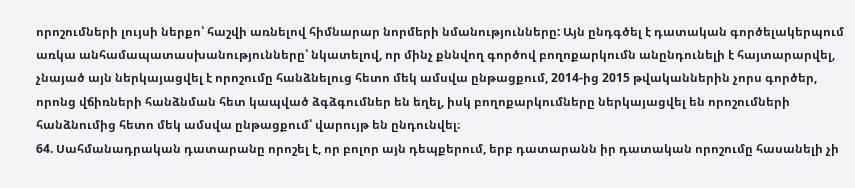որոշումների լույսի ներքո՝ հաշվի առնելով հիմնարար նորմերի նմանությունները: Այն ընդգծել է դատական գործելակերպում առկա անհամապատասխանությունները՝ նկատելով, որ մինչ քննվող գործով բողոքարկումն անընդունելի է հայտարարվել, չնայած այն ներկայացվել է որոշումը հանձնելուց հետո մեկ ամսվա ընթացքում, 2014-ից 2015 թվականներին չորս գործեր, որոնց վճիռների հանձնման հետ կապված ձգձգումներ են եղել, իսկ բողոքարկումները ներկայացվել են որոշումների հանձնումից հետո մեկ ամսվա ընթացքում՝ վարույթ են ընդունվել։
64. Սահմանադրական դատարանը որոշել է, որ բոլոր այն դեպքերում, երբ դատարանն իր դատական որոշումը հասանելի չի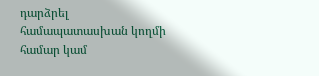դարձրել համապատասխան կողմի համար կամ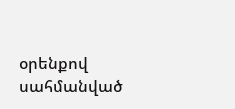օրենքով սահմանված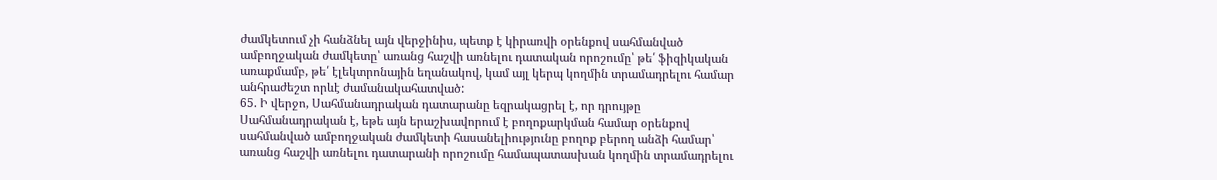ժամկետում չի հանձնել այն վերջինիս, պետք է կիրառվի օրենքով սահմանված ամբողջական ժամկետը՝ առանց հաշվի առնելու դատական որոշումը՝ թե՛ ֆիզիկական առաքմամբ, թե՛ էլեկտրոնային եղանակով, կամ այլ կերպ կողմին տրամադրելու համար անհրաժեշտ որևէ ժամանակահատված:
65. Ի վերջո, Սահմանադրական դատարանը եզրակացրել է, որ դրույթը Սահմանադրական է, եթե այն երաշխավորում է բողոքարկման համար օրենքով սահմանված ամբողջական ժամկետի հասանելիությունը բողոք բերող անձի համար՝ առանց հաշվի առնելու դատարանի որոշումը համապատասխան կողմին տրամադրելու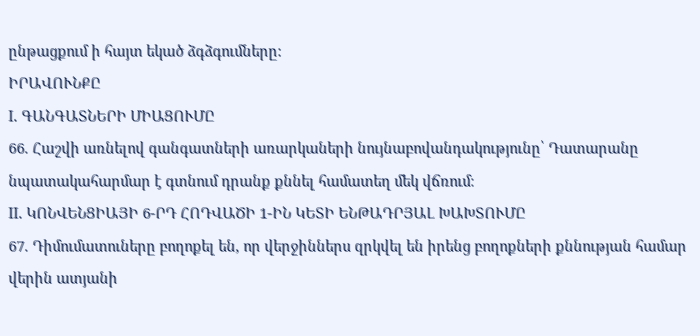ընթացքում ի հայտ եկած ձգձգումները:
ԻՐԱՎՈՒՆՔԸ
I. ԳԱՆԳԱՏՆԵՐԻ ՄԻԱՑՈՒՄԸ
66. Հաշվի առնելով գանգատների առարկաների նույնաբովանդակությունը՝ Դատարանը նպատակահարմար է գտնում դրանք քննել համատեղ մեկ վճռում։
II. ԿՈՆՎԵՆՑԻԱՅԻ 6-ՐԴ ՀՈԴՎԱԾԻ 1-ԻՆ ԿԵՏԻ ԵՆԹԱԴՐՅԱԼ ԽԱԽՏՈՒՄԸ
67. Դիմումատուները բողոքել են, որ վերջիններս զրկվել են իրենց բողոքների քննության համար վերին ատյանի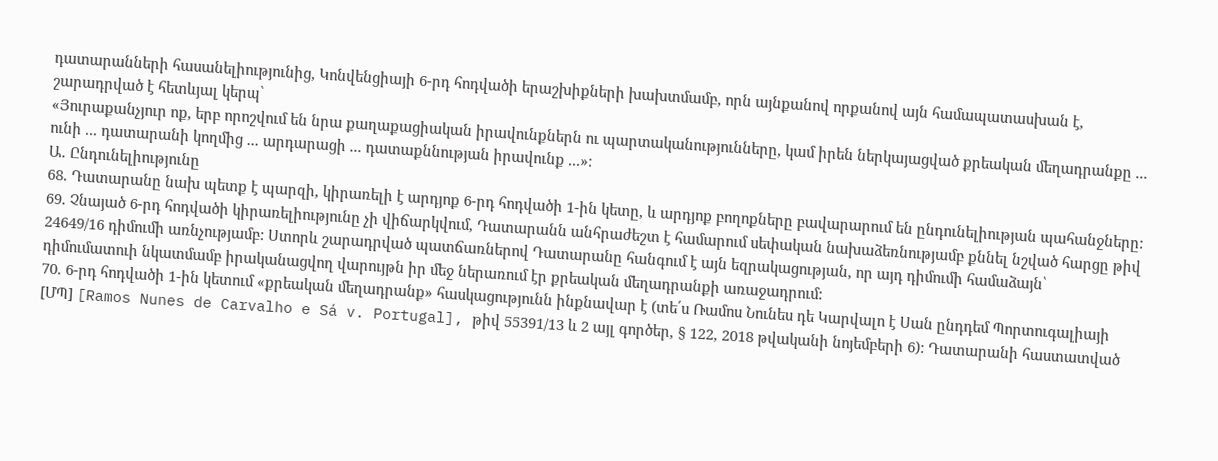դատարանների հասանելիությունից, Կոնվենցիայի 6-րդ հոդվածի երաշխիքների խախտմամբ, որն այնքանով որքանով այն համապատասխան է, շարադրված է հետևյալ կերպ՝
«Յուրաքանչյուր ոք, երբ որոշվում են նրա քաղաքացիական իրավունքներն ու պարտականությունները, կամ իրեն ներկայացված քրեական մեղադրանքը ... ունի ... դատարանի կողմից ... արդարացի ... դատաքննության իրավունք ...»։
Ա. Ընդունելիությունը
68. Դատարանը նախ պետք է պարզի, կիրառելի է արդյոք 6-րդ հոդվածի 1-ին կետը, և արդյոք բողոքները բավարարում են ընդունելիության պահանջները:
69. Չնայած 6-րդ հոդվածի կիրառելիությունը չի վիճարկվում, Դատարանն անհրաժեշտ է համարում սեփական նախաձեռնությամբ քննել նշված հարցը թիվ 24649/16 դիմումի առնչությամբ: Ստորև շարադրված պատճառներով Դատարանը հանգում է այն եզրակացության, որ այդ դիմումի համաձայն՝ դիմումատուի նկատմամբ իրականացվող վարույթն իր մեջ ներառում էր քրեական մեղադրանքի առաջադրում:
70. 6-րդ հոդվածի 1-ին կետում «քրեական մեղադրանք» հասկացությունն ինքնավար է (տե՛ս Ռամոս Նունես դե Կարվալո է Սան ընդդեմ Պորտուգալիայի [ՄՊ] [Ramos Nunes de Carvalho e Sá v. Portugal], թիվ 55391/13 և 2 այլ գործեր, § 122, 2018 թվականի նոյեմբերի 6): Դատարանի հաստատված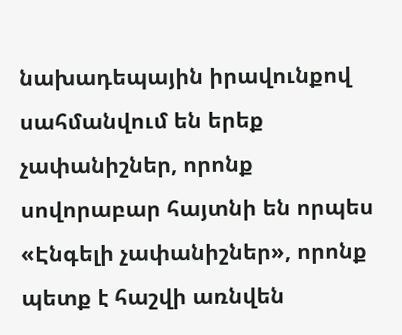նախադեպային իրավունքով սահմանվում են երեք չափանիշներ, որոնք սովորաբար հայտնի են որպես «Էնգելի չափանիշներ», որոնք պետք է հաշվի առնվեն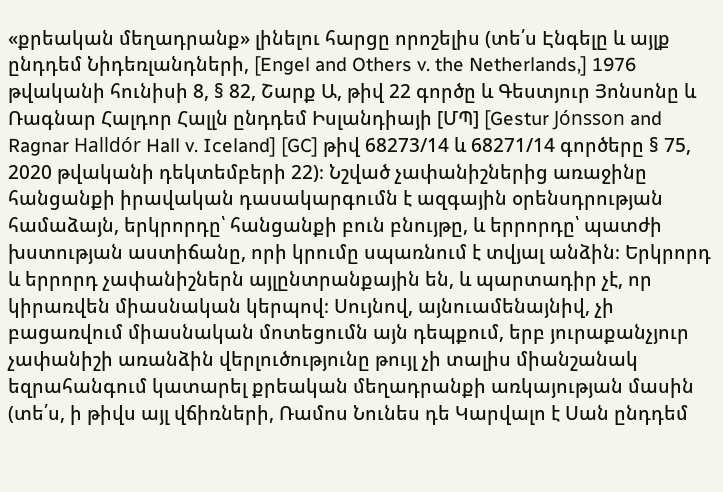«քրեական մեղադրանք» լինելու հարցը որոշելիս (տե՛ս Էնգելը և այլք ընդդեմ Նիդեռլանդների, [Engel and Others v. the Netherlands,] 1976 թվականի հունիսի 8, § 82, Շարք Ա, թիվ 22 գործը և Գեստյուր Յոնսոնը և Ռագնար Հալդոր Հալլն ընդդեմ Իսլանդիայի [ՄՊ] [Gestur Jónsson and Ragnar Halldór Hall v. Iceland] [GC] թիվ 68273/14 և 68271/14 գործերը § 75, 2020 թվականի դեկտեմբերի 22)։ Նշված չափանիշներից առաջինը հանցանքի իրավական դասակարգումն է ազգային օրենսդրության համաձայն, երկրորդը՝ հանցանքի բուն բնույթը, և երրորդը՝ պատժի խստության աստիճանը, որի կրումը սպառնում է տվյալ անձին։ Երկրորդ և երրորդ չափանիշներն այլընտրանքային են, և պարտադիր չէ, որ կիրառվեն միասնական կերպով։ Սույնով, այնուամենայնիվ, չի բացառվում միասնական մոտեցումն այն դեպքում, երբ յուրաքանչյուր չափանիշի առանձին վերլուծությունը թույլ չի տալիս միանշանակ եզրահանգում կատարել քրեական մեղադրանքի առկայության մասին (տե՛ս, ի թիվս այլ վճիռների, Ռամոս Նունես դե Կարվալո է Սան ընդդեմ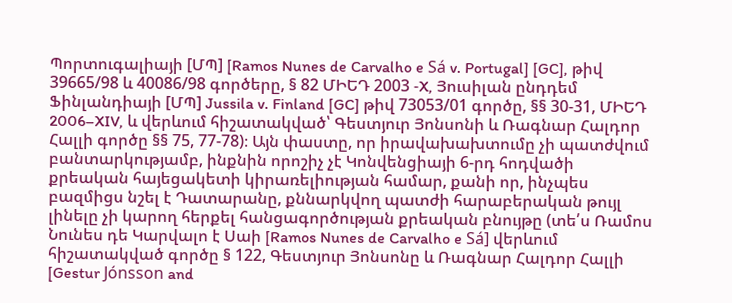Պորտուգալիայի [ՄՊ] [Ramos Nunes de Carvalho e Sá v. Portugal] [GC], թիվ 39665/98 և 40086/98 գործերը, § 82 ՄԻԵԴ 2003 ‑X, Յուսիլան ընդդեմ Ֆինլանդիայի [ՄՊ] Jussila v. Finland [GC] թիվ 73053/01 գործը, §§ 30‑31, ՄԻԵԴ 2006–XIV, և վերևում հիշատակված՝ Գեստյուր Յոնսոնի և Ռագնար Հալդոր Հալլի գործը §§ 75, 77-78)։ Այն փաստը, որ իրավախախտումը չի պատժվում բանտարկությամբ, ինքնին որոշիչ չէ Կոնվենցիայի 6-րդ հոդվածի քրեական հայեցակետի կիրառելիության համար, քանի որ, ինչպես բազմիցս նշել է Դատարանը, քննարկվող պատժի հարաբերական թույլ լինելը չի կարող հերքել հանցագործության քրեական բնույթը (տե՛ս Ռամոս Նունես դե Կարվալո է Սաի [Ramos Nunes de Carvalho e Sá] վերևում հիշատակված գործը § 122, Գեստյուր Յոնսոնը և Ռագնար Հալդոր Հալլի [Gestur Jónsson and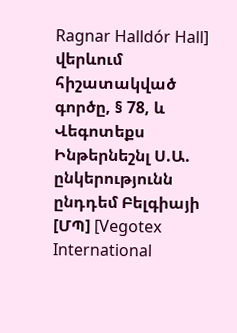Ragnar Halldór Hall] վերևում հիշատակված գործը, § 78, և Վեգոտեքս Ինթերնեշնլ Ս.Ա. ընկերությունն ընդդեմ Բելգիայի [ՄՊ] [Vegotex International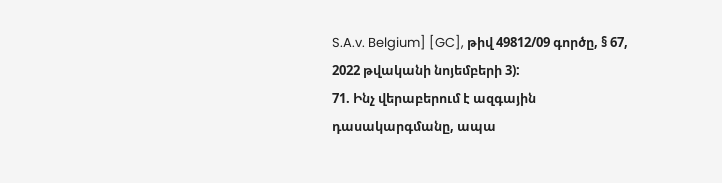S.A.v. Belgium] [GC], թիվ 49812/09 գործը, § 67, 2022 թվականի նոյեմբերի 3):
71. Ինչ վերաբերում է ազգային դասակարգմանը, ապա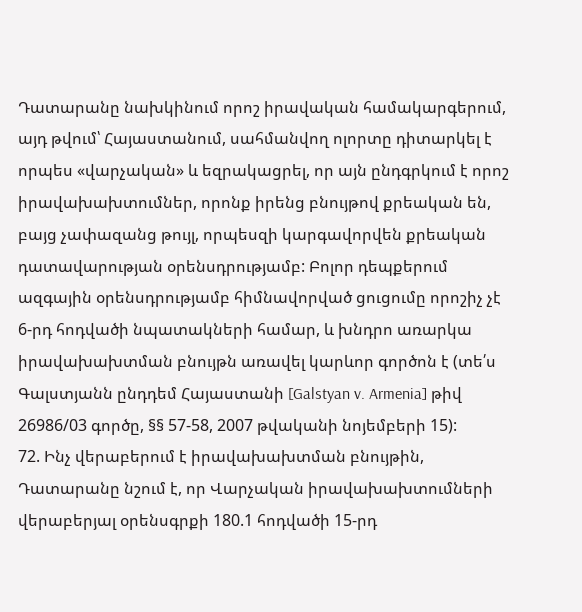Դատարանը նախկինում որոշ իրավական համակարգերում, այդ թվում՝ Հայաստանում, սահմանվող ոլորտը դիտարկել է որպես «վարչական» և եզրակացրել, որ այն ընդգրկում է որոշ իրավախախտումներ, որոնք իրենց բնույթով քրեական են, բայց չափազանց թույլ, որպեսզի կարգավորվեն քրեական դատավարության օրենսդրությամբ: Բոլոր դեպքերում ազգային օրենսդրությամբ հիմնավորված ցուցումը որոշիչ չէ 6-րդ հոդվածի նպատակների համար, և խնդրո առարկա իրավախախտման բնույթն առավել կարևոր գործոն է (տե՛ս Գալստյանն ընդդեմ Հայաստանի [Galstyan v. Armenia] թիվ 26986/03 գործը, §§ 57-58, 2007 թվականի նոյեմբերի 15):
72. Ինչ վերաբերում է իրավախախտման բնույթին, Դատարանը նշում է, որ Վարչական իրավախախտումների վերաբերյալ օրենսգրքի 180.1 հոդվածի 15-րդ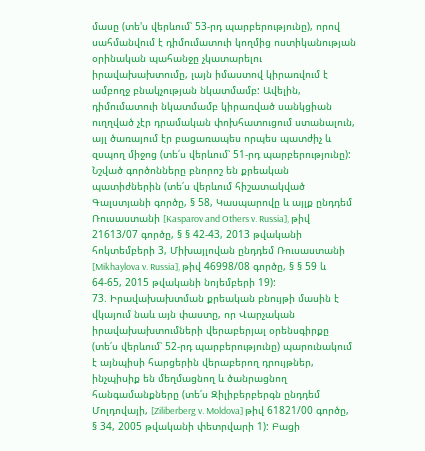մասը (տե'ս վերևում՝ 53-րդ պարբերությունը), որով սահմանվում է դիմումատուի կողմից ոստիկանության օրինական պահանջը չկատարելու իրավախախտումը, լայն իմաստով կիրառվում է ամբողջ բնակչության նկատմամբ: Ավելին, դիմումատուի նկատմամբ կիրառված սանկցիան ուղղված չէր դրամական փոխհատուցում ստանալուն, այլ ծառայում էր բացառապես որպես պատժիչ և զսպող միջոց (տե՛ս վերևում՝ 51-րդ պարբերությունը): Նշված գործոնները բնորոշ են քրեական պատիժներին (տե՛ս վերևում հիշատակված Գալստյանի գործը, § 58, Կասպարովը և այլք ընդդեմ Ռուսաստանի [Kasparov and Others v. Russia], թիվ 21613/07 գործը, § § 42-43, 2013 թվականի հոկտեմբերի 3, Միխայլովան ընդդեմ Ռուսաստանի [Mikhaylova v. Russia], թիվ 46998/08 գործը, § § 59 և 64-65, 2015 թվականի նոյեմբերի 19):
73. Իրավախախտման քրեական բնույթի մասին է վկայում նաև այն փաստը, որ Վարչական իրավախախտումների վերաբերյալ օրենսգիրքը (տե՛ս վերևում՝ 52-րդ պարբերությունը) պարունակում է այնպիսի հարցերին վերաբերող դրույթներ, ինչպիսիք են մեղմացնող և ծանրացնող հանգամանքները (տե՛ս Զիլիբերբերգն ընդդեմ Մոլդովայի, [Ziliberberg v. Moldova] թիվ 61821/00 գործը, § 34, 2005 թվականի փետրվարի 1): Բացի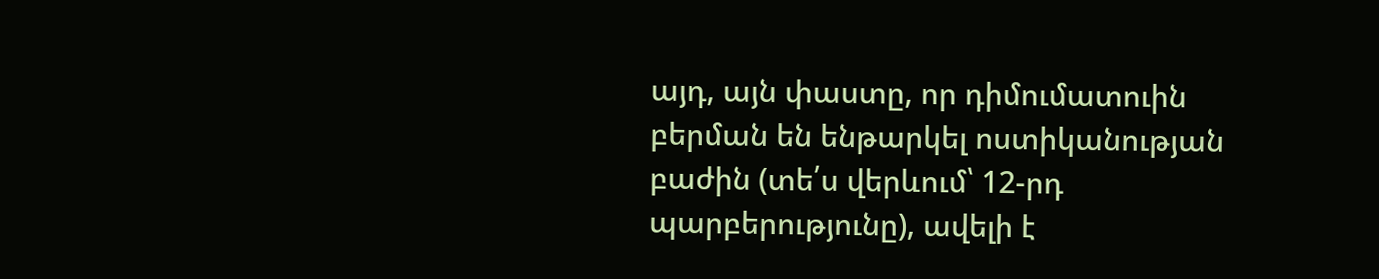այդ, այն փաստը, որ դիմումատուին բերման են ենթարկել ոստիկանության բաժին (տե՛ս վերևում՝ 12-րդ պարբերությունը), ավելի է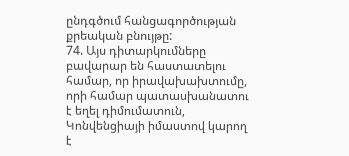ընդգծում հանցագործության քրեական բնույթը:
74. Այս դիտարկումները բավարար են հաստատելու համար, որ իրավախախտումը, որի համար պատասխանատու է եղել դիմումատուն, Կոնվենցիայի իմաստով կարող է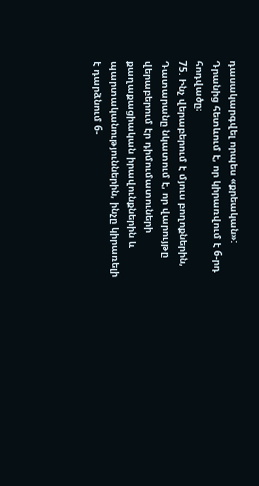դասակարգվել որպես «քրեական»: Դրանից հետևում է, որ կիրառվում է 6-րդ հոդվածը։
75. Ինչ վերաբերում է մյուս բողոքներին, Դատարանը նկատում է, որ վարույթը վերաբերում էր դիմումատուների քաղաքացիական իրավունքներին և պարտականություններին, ինչը կիրառելի է դարձնում 6-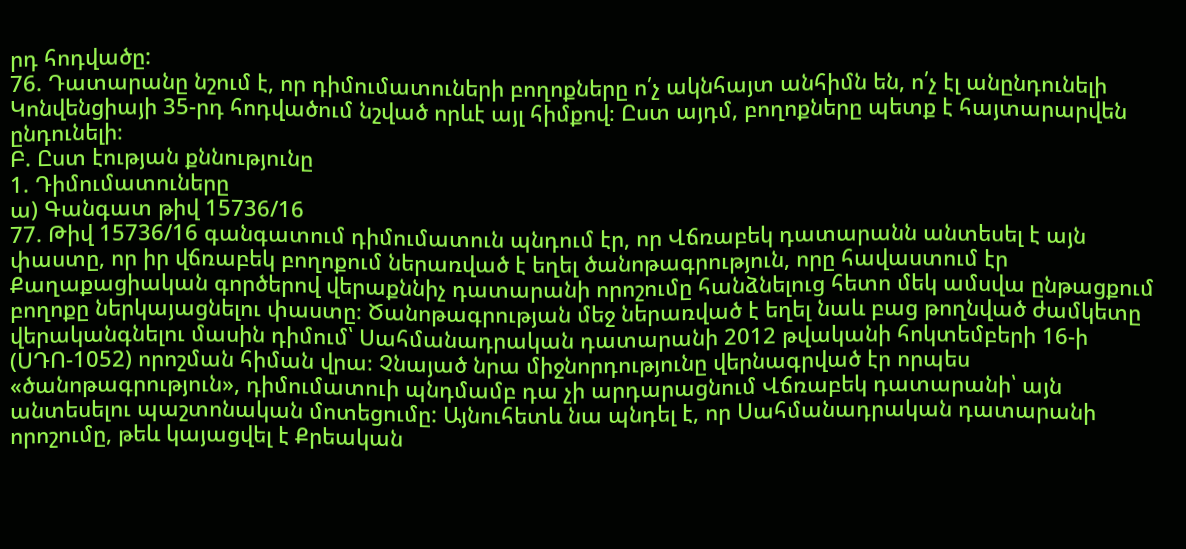րդ հոդվածը:
76. Դատարանը նշում է, որ դիմումատուների բողոքները ո՛չ ակնհայտ անհիմն են, ո՛չ էլ անընդունելի Կոնվենցիայի 35-րդ հոդվածում նշված որևէ այլ հիմքով։ Ըստ այդմ, բողոքները պետք է հայտարարվեն ընդունելի։
Բ. Ըստ էության քննությունը
1. Դիմումատուները
ա) Գանգատ թիվ 15736/16
77. Թիվ 15736/16 գանգատում դիմումատուն պնդում էր, որ Վճռաբեկ դատարանն անտեսել է այն փաստը, որ իր վճռաբեկ բողոքում ներառված է եղել ծանոթագրություն, որը հավաստում էր Քաղաքացիական գործերով վերաքննիչ դատարանի որոշումը հանձնելուց հետո մեկ ամսվա ընթացքում բողոքը ներկայացնելու փաստը։ Ծանոթագրության մեջ ներառված է եղել նաև բաց թողնված ժամկետը վերականգնելու մասին դիմում՝ Սահմանադրական դատարանի 2012 թվականի հոկտեմբերի 16-ի (ՍԴՈ-1052) որոշման հիման վրա։ Չնայած նրա միջնորդությունը վերնագրված էր որպես «ծանոթագրություն», դիմումատուի պնդմամբ դա չի արդարացնում Վճռաբեկ դատարանի՝ այն անտեսելու պաշտոնական մոտեցումը: Այնուհետև նա պնդել է, որ Սահմանադրական դատարանի որոշումը, թեև կայացվել է Քրեական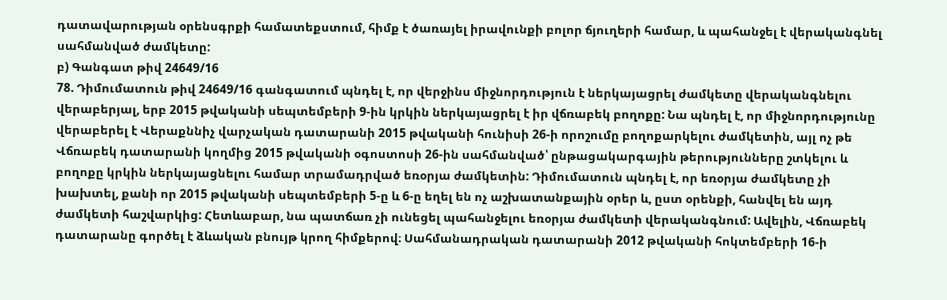դատավարության օրենսգրքի համատեքստում, հիմք է ծառայել իրավունքի բոլոր ճյուղերի համար, և պահանջել է վերականգնել սահմանված ժամկետը:
բ) Գանգատ թիվ 24649/16
78. Դիմումատուն թիվ 24649/16 գանգատում պնդել է, որ վերջինս միջնորդություն է ներկայացրել ժամկետը վերականգնելու վերաբերյալ, երբ 2015 թվականի սեպտեմբերի 9-ին կրկին ներկայացրել է իր վճռաբեկ բողոքը: Նա պնդել է, որ միջնորդությունը վերաբերել է Վերաքննիչ վարչական դատարանի 2015 թվականի հունիսի 26-ի որոշումը բողոքարկելու ժամկետին, այլ ոչ թե Վճռաբեկ դատարանի կողմից 2015 թվականի օգոստոսի 26-ին սահմանված՝ ընթացակարգային թերությունները շտկելու և բողոքը կրկին ներկայացնելու համար տրամադրված եռօրյա ժամկետին: Դիմումատուն պնդել է, որ եռօրյա ժամկետը չի խախտել, քանի որ 2015 թվականի սեպտեմբերի 5-ը և 6-ը եղել են ոչ աշխատանքային օրեր և, ըստ օրենքի, հանվել են այդ ժամկետի հաշվարկից: Հետևաբար, նա պատճառ չի ունեցել պահանջելու եռօրյա ժամկետի վերականգնում: Ավելին, Վճռաբեկ դատարանը գործել է ձևական բնույթ կրող հիմքերով։ Սահմանադրական դատարանի 2012 թվականի հոկտեմբերի 16-ի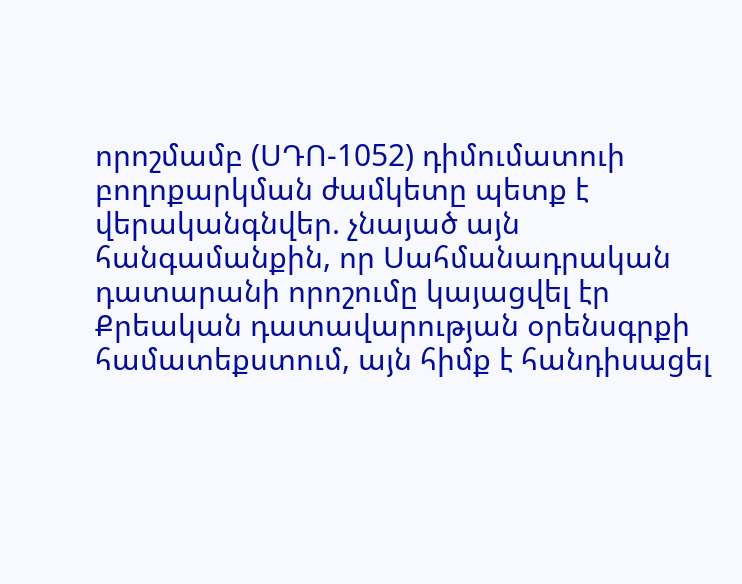որոշմամբ (ՍԴՈ-1052) դիմումատուի բողոքարկման ժամկետը պետք է վերականգնվեր. չնայած այն հանգամանքին, որ Սահմանադրական դատարանի որոշումը կայացվել էր Քրեական դատավարության օրենսգրքի համատեքստում, այն հիմք է հանդիսացել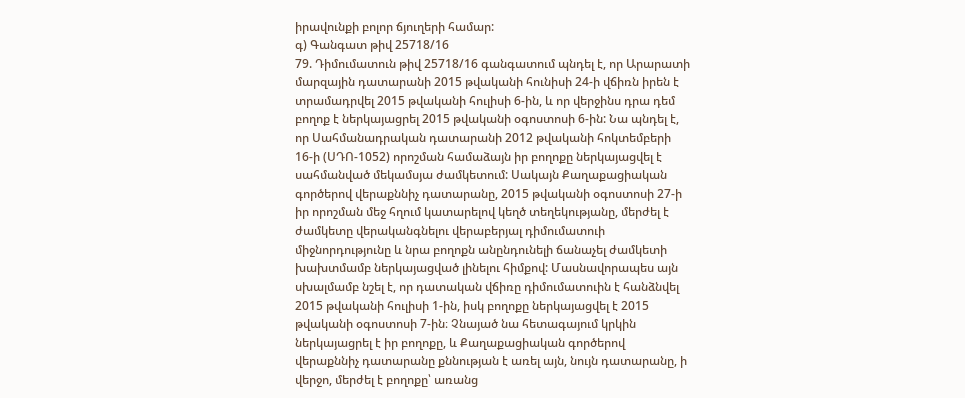իրավունքի բոլոր ճյուղերի համար:
գ) Գանգատ թիվ 25718/16
79. Դիմումատուն թիվ 25718/16 գանգատում պնդել է, որ Արարատի մարզային դատարանի 2015 թվականի հունիսի 24-ի վճիռն իրեն է տրամադրվել 2015 թվականի հուլիսի 6-ին, և որ վերջինս դրա դեմ բողոք է ներկայացրել 2015 թվականի օգոստոսի 6-ին: Նա պնդել է, որ Սահմանադրական դատարանի 2012 թվականի հոկտեմբերի 16-ի (ՍԴՈ-1052) որոշման համաձայն իր բողոքը ներկայացվել է սահմանված մեկամսյա ժամկետում: Սակայն Քաղաքացիական գործերով վերաքննիչ դատարանը, 2015 թվականի օգոստոսի 27-ի իր որոշման մեջ հղում կատարելով կեղծ տեղեկությանը, մերժել է ժամկետը վերականգնելու վերաբերյալ դիմումատուի միջնորդությունը և նրա բողոքն անընդունելի ճանաչել ժամկետի խախտմամբ ներկայացված լինելու հիմքով: Մասնավորապես այն սխալմամբ նշել է, որ դատական վճիռը դիմումատուին է հանձնվել 2015 թվականի հուլիսի 1-ին, իսկ բողոքը ներկայացվել է 2015 թվականի օգոստոսի 7-ին։ Չնայած նա հետագայում կրկին ներկայացրել է իր բողոքը, և Քաղաքացիական գործերով վերաքննիչ դատարանը քննության է առել այն, նույն դատարանը, ի վերջո, մերժել է բողոքը՝ առանց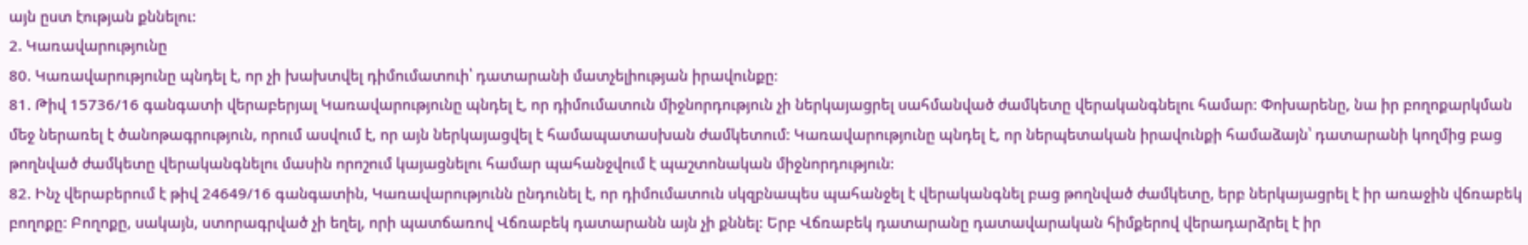այն ըստ էության քննելու:
2. Կառավարությունը
80. Կառավարությունը պնդել է, որ չի խախտվել դիմումատուի՝ դատարանի մատչելիության իրավունքը։
81. Թիվ 15736/16 գանգատի վերաբերյալ Կառավարությունը պնդել է, որ դիմումատուն միջնորդություն չի ներկայացրել սահմանված ժամկետը վերականգնելու համար: Փոխարենը, նա իր բողոքարկման մեջ ներառել է ծանոթագրություն, որում ասվում է, որ այն ներկայացվել է համապատասխան ժամկետում: Կառավարությունը պնդել է, որ ներպետական իրավունքի համաձայն՝ դատարանի կողմից բաց թողնված ժամկետը վերականգնելու մասին որոշում կայացնելու համար պահանջվում է պաշտոնական միջնորդություն:
82. Ինչ վերաբերում է թիվ 24649/16 գանգատին, Կառավարությունն ընդունել է, որ դիմումատուն սկզբնապես պահանջել է վերականգնել բաց թողնված ժամկետը, երբ ներկայացրել է իր առաջին վճռաբեկ բողոքը: Բողոքը, սակայն, ստորագրված չի եղել, որի պատճառով Վճռաբեկ դատարանն այն չի քննել: Երբ Վճռաբեկ դատարանը դատավարական հիմքերով վերադարձրել է իր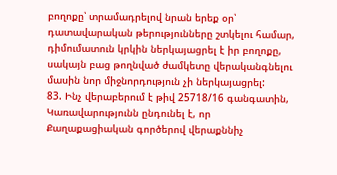բողոքը՝ տրամադրելով նրան երեք օր՝ դատավարական թերությունները շտկելու համար, դիմումատուն կրկին ներկայացրել է իր բողոքը, սակայն բաց թողնված ժամկետը վերականգնելու մասին նոր միջնորդություն չի ներկայացրել:
83. Ինչ վերաբերում է թիվ 25718/16 գանգատին, Կառավարությունն ընդունել է, որ Քաղաքացիական գործերով վերաքննիչ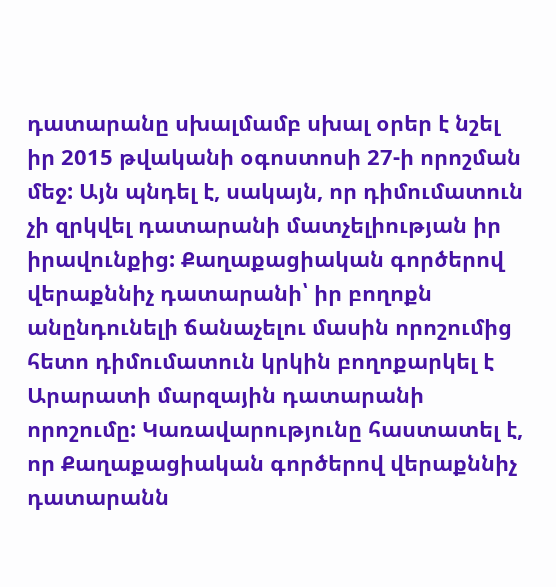դատարանը սխալմամբ սխալ օրեր է նշել իր 2015 թվականի օգոստոսի 27-ի որոշման մեջ: Այն պնդել է, սակայն, որ դիմումատուն չի զրկվել դատարանի մատչելիության իր իրավունքից: Քաղաքացիական գործերով վերաքննիչ դատարանի՝ իր բողոքն անընդունելի ճանաչելու մասին որոշումից հետո դիմումատուն կրկին բողոքարկել է Արարատի մարզային դատարանի որոշումը: Կառավարությունը հաստատել է, որ Քաղաքացիական գործերով վերաքննիչ դատարանն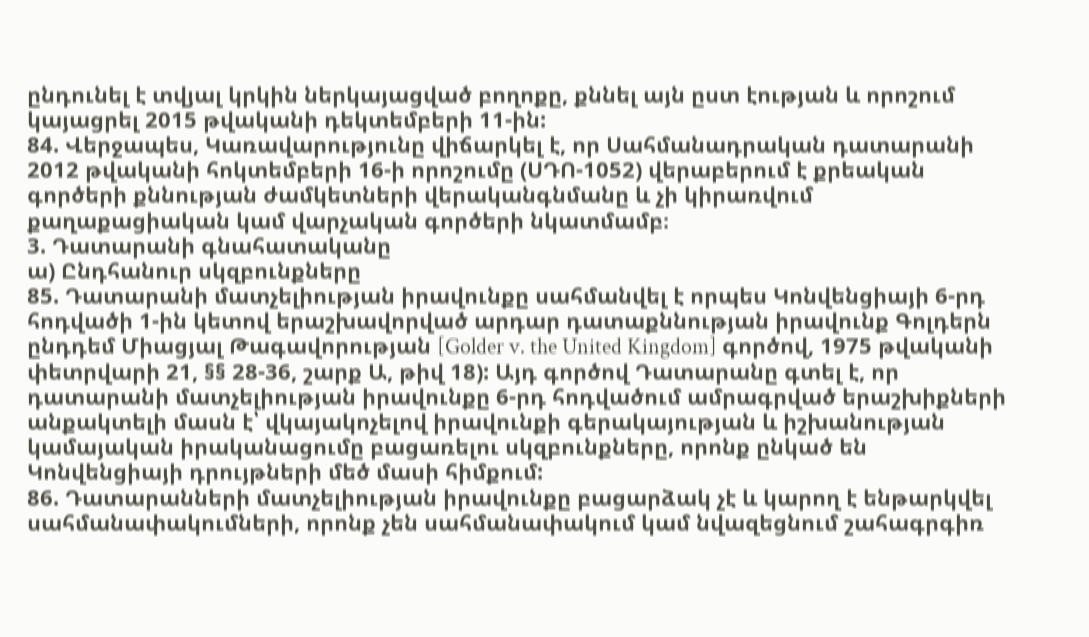ընդունել է տվյալ կրկին ներկայացված բողոքը, քննել այն ըստ էության և որոշում կայացրել 2015 թվականի դեկտեմբերի 11-ին:
84. Վերջապես, Կառավարությունը վիճարկել է, որ Սահմանադրական դատարանի 2012 թվականի հոկտեմբերի 16-ի որոշումը (ՍԴՈ-1052) վերաբերում է քրեական գործերի քննության ժամկետների վերականգնմանը և չի կիրառվում քաղաքացիական կամ վարչական գործերի նկատմամբ։
3. Դատարանի գնահատականը
ա) Ընդհանուր սկզբունքները
85. Դատարանի մատչելիության իրավունքը սահմանվել է որպես Կոնվենցիայի 6-րդ հոդվածի 1-ին կետով երաշխավորված արդար դատաքննության իրավունք Գոլդերն ընդդեմ Միացյալ Թագավորության [Golder v. the United Kingdom] գործով, 1975 թվականի փետրվարի 21, §§ 28-36, շարք Ա, թիվ 18): Այդ գործով Դատարանը գտել է, որ դատարանի մատչելիության իրավունքը 6-րդ հոդվածում ամրագրված երաշխիքների անքակտելի մասն է՝ վկայակոչելով իրավունքի գերակայության և իշխանության կամայական իրականացումը բացառելու սկզբունքները, որոնք ընկած են Կոնվենցիայի դրույթների մեծ մասի հիմքում:
86. Դատարանների մատչելիության իրավունքը բացարձակ չէ և կարող է ենթարկվել սահմանափակումների, որոնք չեն սահմանափակում կամ նվազեցնում շահագրգիռ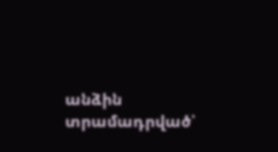անձին տրամադրված՝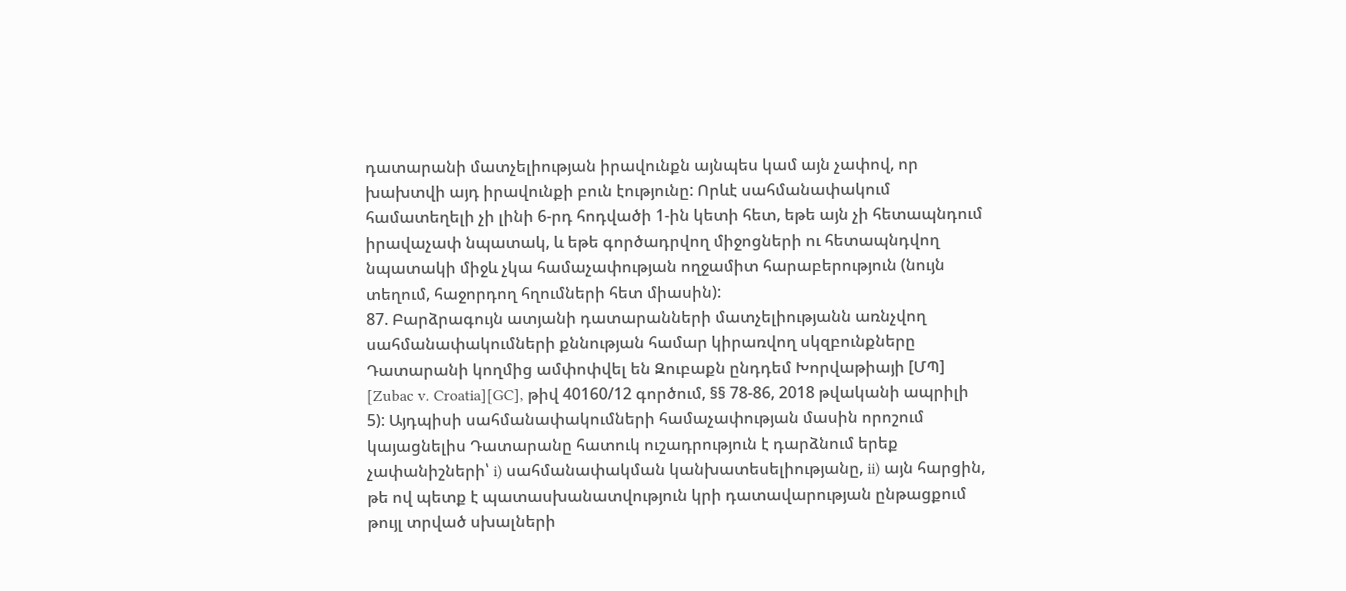դատարանի մատչելիության իրավունքն այնպես կամ այն չափով, որ խախտվի այդ իրավունքի բուն էությունը: Որևէ սահմանափակում համատեղելի չի լինի 6-րդ հոդվածի 1-ին կետի հետ, եթե այն չի հետապնդում իրավաչափ նպատակ, և եթե գործադրվող միջոցների ու հետապնդվող նպատակի միջև չկա համաչափության ողջամիտ հարաբերություն (նույն տեղում, հաջորդող հղումների հետ միասին):
87. Բարձրագույն ատյանի դատարանների մատչելիությանն առնչվող սահմանափակումների քննության համար կիրառվող սկզբունքները Դատարանի կողմից ամփոփվել են Զուբաքն ընդդեմ Խորվաթիայի [ՄՊ] [Zubac v. Croatia][GC], թիվ 40160/12 գործում, §§ 78-86, 2018 թվականի ապրիլի 5): Այդպիսի սահմանափակումների համաչափության մասին որոշում կայացնելիս Դատարանը հատուկ ուշադրություն է դարձնում երեք չափանիշների՝ i) սահմանափակման կանխատեսելիությանը, ii) այն հարցին, թե ով պետք է պատասխանատվություն կրի դատավարության ընթացքում թույլ տրված սխալների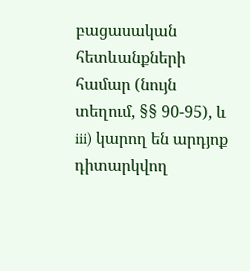բացասական հետևանքների համար (նույն տեղում, §§ 90-95), և iii) կարող են արդյոք դիտարկվող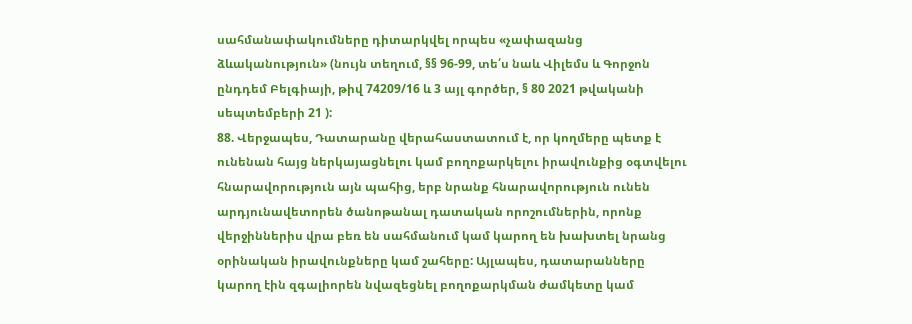սահմանափակումները դիտարկվել որպես «չափազանց ձևականություն» (նույն տեղում, §§ 96-99, տե՛ս նաև Վիլեմս և Գորջոն ընդդեմ Բելգիայի, թիվ 74209/16 և 3 այլ գործեր, § 80 2021 թվականի սեպտեմբերի 21 ):
88. Վերջապես, Դատարանը վերահաստատում է, որ կողմերը պետք է ունենան հայց ներկայացնելու կամ բողոքարկելու իրավունքից օգտվելու հնարավորություն այն պահից, երբ նրանք հնարավորություն ունեն արդյունավետորեն ծանոթանալ դատական որոշումներին, որոնք վերջիններիս վրա բեռ են սահմանում կամ կարող են խախտել նրանց օրինական իրավունքները կամ շահերը: Այլապես, դատարանները կարող էին զգալիորեն նվազեցնել բողոքարկման ժամկետը կամ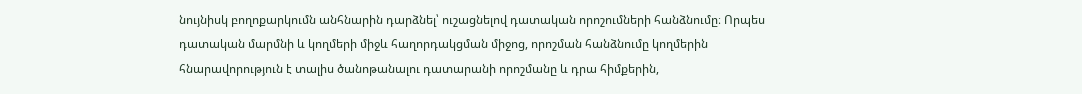նույնիսկ բողոքարկումն անհնարին դարձնել՝ ուշացնելով դատական որոշումների հանձնումը։ Որպես դատական մարմնի և կողմերի միջև հաղորդակցման միջոց, որոշման հանձնումը կողմերին հնարավորություն է տալիս ծանոթանալու դատարանի որոշմանը և դրա հիմքերին,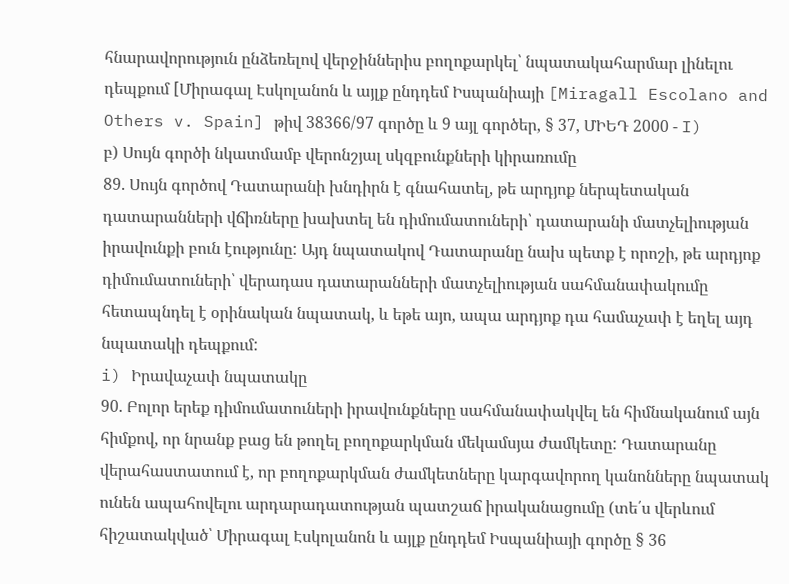հնարավորություն ընձեռելով վերջիններիս բողոքարկել՝ նպատակահարմար լինելու դեպքում [Միրագալ Էսկոլանոն և այլք ընդդեմ Իսպանիայի [Miragall Escolano and Others v. Spain] թիվ 38366/97 գործը և 9 այլ գործեր, § 37, ՄԻԵԴ 2000 - I)
բ) Սույն գործի նկատմամբ վերոնշյալ սկզբունքների կիրառումը
89. Սույն գործով Դատարանի խնդիրն է գնահատել, թե արդյոք ներպետական դատարանների վճիռները խախտել են դիմումատուների՝ դատարանի մատչելիության իրավունքի բուն էությունը: Այդ նպատակով Դատարանը նախ պետք է որոշի, թե արդյոք դիմումատուների՝ վերադաս դատարանների մատչելիության սահմանափակումը հետապնդել է օրինական նպատակ, և եթե այո, ապա արդյոք դա համաչափ է եղել այդ նպատակի դեպքում:
i) Իրավաչափ նպատակը
90. Բոլոր երեք դիմումատուների իրավունքները սահմանափակվել են հիմնականում այն հիմքով, որ նրանք բաց են թողել բողոքարկման մեկամսյա ժամկետը: Դատարանը վերահաստատում է, որ բողոքարկման ժամկետները կարգավորող կանոնները նպատակ ունեն ապահովելու արդարադատության պատշաճ իրականացումը (տե՛ս վերևում հիշատակված՝ Միրագալ Էսկոլանոն և այլք ընդդեմ Իսպանիայի գործը § 36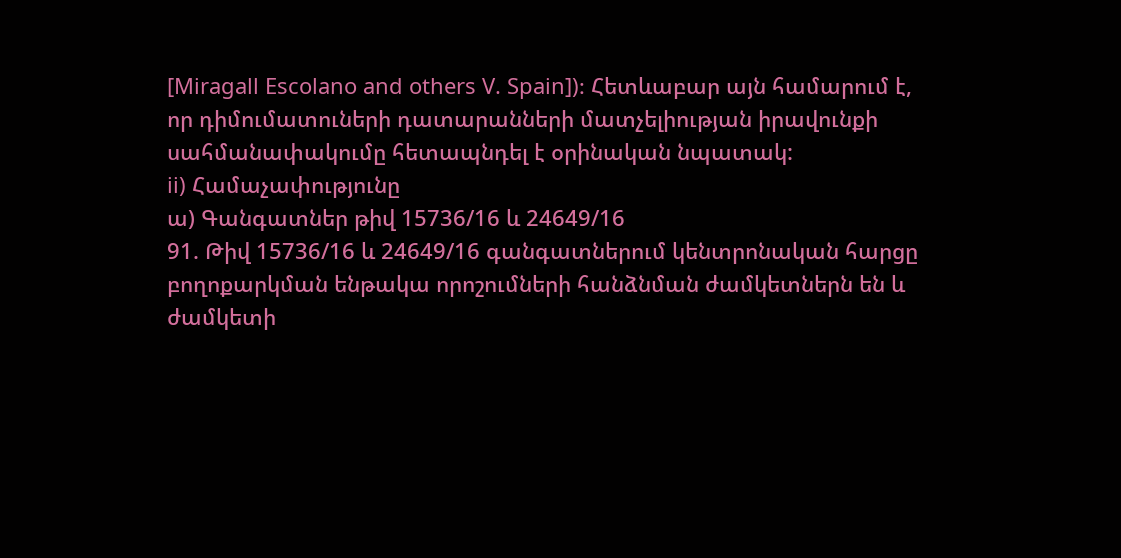[Miragall Escolano and others V. Spain])։ Հետևաբար այն համարում է, որ դիմումատուների դատարանների մատչելիության իրավունքի սահմանափակումը հետապնդել է օրինական նպատակ:
ii) Համաչափությունը
ա) Գանգատներ թիվ 15736/16 և 24649/16
91. Թիվ 15736/16 և 24649/16 գանգատներում կենտրոնական հարցը բողոքարկման ենթակա որոշումների հանձնման ժամկետներն են և ժամկետի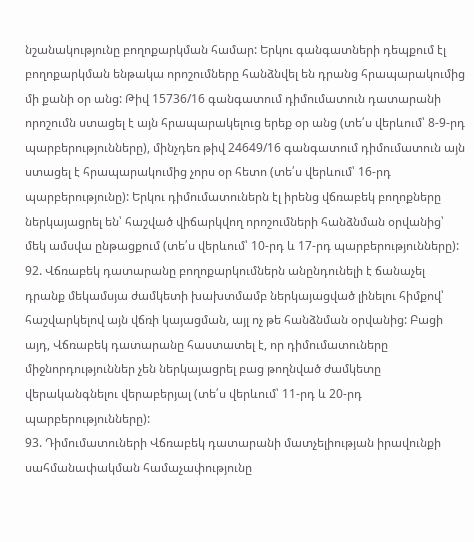նշանակությունը բողոքարկման համար: Երկու գանգատների դեպքում էլ բողոքարկման ենթակա որոշումները հանձնվել են դրանց հրապարակումից մի քանի օր անց: Թիվ 15736/16 գանգատում դիմումատուն դատարանի որոշումն ստացել է այն հրապարակելուց երեք օր անց (տե՛ս վերևում՝ 8-9-րդ պարբերությունները), մինչդեռ թիվ 24649/16 գանգատում դիմումատուն այն ստացել է հրապարակումից չորս օր հետո (տե՛ս վերևում՝ 16-րդ պարբերությունը): Երկու դիմումատուներն էլ իրենց վճռաբեկ բողոքները ներկայացրել են՝ հաշված վիճարկվող որոշումների հանձնման օրվանից՝ մեկ ամսվա ընթացքում (տե՛ս վերևում՝ 10-րդ և 17-րդ պարբերությունները):
92. Վճռաբեկ դատարանը բողոքարկումներն անընդունելի է ճանաչել դրանք մեկամսյա ժամկետի խախտմամբ ներկայացված լինելու հիմքով՝ հաշվարկելով այն վճռի կայացման, այլ ոչ թե հանձնման օրվանից: Բացի այդ, Վճռաբեկ դատարանը հաստատել է, որ դիմումատուները միջնորդություններ չեն ներկայացրել բաց թողնված ժամկետը վերականգնելու վերաբերյալ (տե՛ս վերևում՝ 11-րդ և 20-րդ պարբերությունները):
93. Դիմումատուների Վճռաբեկ դատարանի մատչելիության իրավունքի սահմանափակման համաչափությունը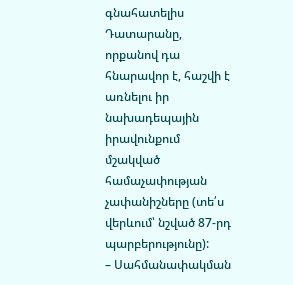գնահատելիս Դատարանը, որքանով դա հնարավոր է, հաշվի է առնելու իր նախադեպային իրավունքում մշակված համաչափության չափանիշները (տե՛ս վերևում՝ նշված 87-րդ պարբերությունը):
– Սահմանափակման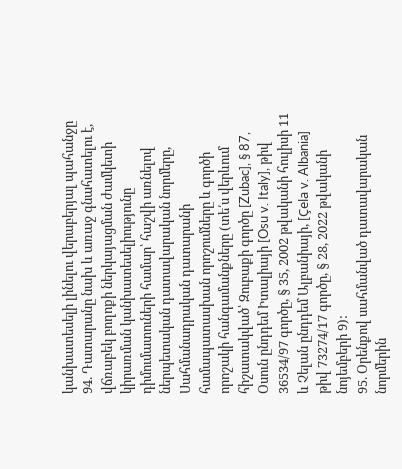կանխատեսելի լինելու վերաբերյալ պահանջը
94. Դատարանը նախ և առաջ գնահատելու է, վճռաբեկ բողոքի ներկայացման ժամկետի կիրառման կանխատեսելիությունը դիմումատուների համար՝ հաշվի առնելով ներպետական դատավարական նորմերը, Սահմանադրական դատարանի համապատասխան որոշումները և գործի որոշակի հանգամանքները (տե՛ս վերևում հիշատակված՝ Զուբաքի գործը [Zubac], § 87, Օսուն ընդդեմ Իտալիայի [Osu v. Italy], թիվ 36534/97 գործը, § 35, 2002 թվականի հուլիսի 11 և Չելան ընդդեմ Ալբանիայի, [Çela v. Albania] թիվ 73274/17 գործը, § 28, 2022 թվականի նոյեմբերի 9):
95. Օրենքով սահմանված դատավարական նորմերին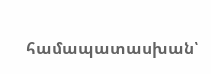համապատասխան՝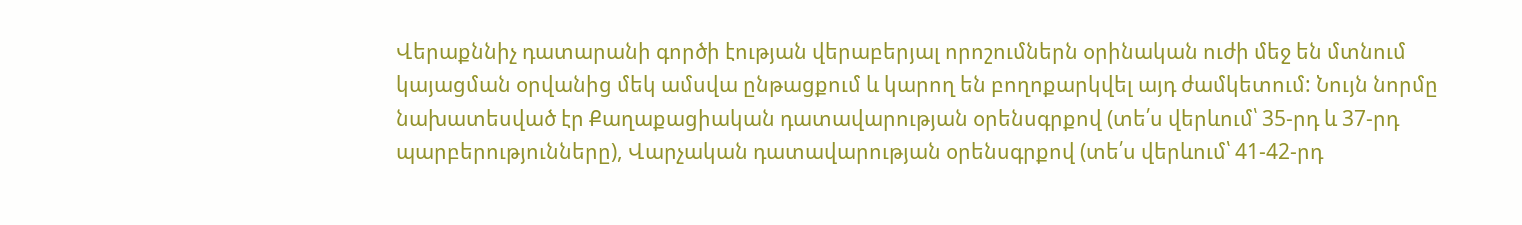Վերաքննիչ դատարանի գործի էության վերաբերյալ որոշումներն օրինական ուժի մեջ են մտնում կայացման օրվանից մեկ ամսվա ընթացքում և կարող են բողոքարկվել այդ ժամկետում: Նույն նորմը նախատեսված էր Քաղաքացիական դատավարության օրենսգրքով (տե՛ս վերևում՝ 35-րդ և 37-րդ պարբերությունները), Վարչական դատավարության օրենսգրքով (տե՛ս վերևում՝ 41-42-րդ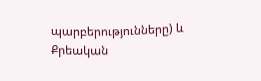պարբերությունները) և Քրեական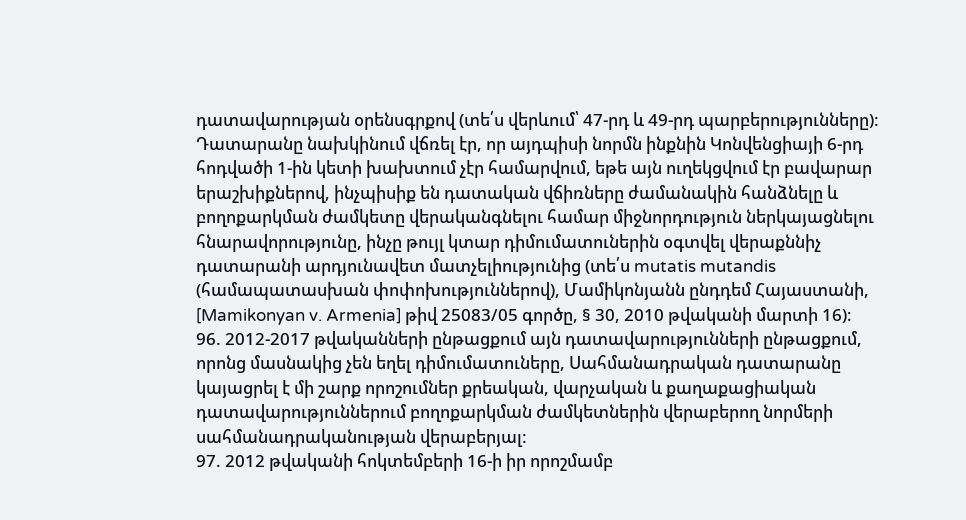դատավարության օրենսգրքով (տե՛ս վերևում՝ 47-րդ և 49-րդ պարբերությունները): Դատարանը նախկինում վճռել էր, որ այդպիսի նորմն ինքնին Կոնվենցիայի 6-րդ հոդվածի 1-ին կետի խախտում չէր համարվում, եթե այն ուղեկցվում էր բավարար երաշխիքներով, ինչպիսիք են դատական վճիռները ժամանակին հանձնելը և բողոքարկման ժամկետը վերականգնելու համար միջնորդություն ներկայացնելու հնարավորությունը, ինչը թույլ կտար դիմումատուներին օգտվել վերաքննիչ դատարանի արդյունավետ մատչելիությունից (տե՛ս mutatis mutandis (համապատասխան փոփոխություններով), Մամիկոնյանն ընդդեմ Հայաստանի, [Mamikonyan v. Armenia] թիվ 25083/05 գործը, § 30, 2010 թվականի մարտի 16)։
96. 2012-2017 թվականների ընթացքում այն դատավարությունների ընթացքում, որոնց մասնակից չեն եղել դիմումատուները, Սահմանադրական դատարանը կայացրել է մի շարք որոշումներ քրեական, վարչական և քաղաքացիական դատավարություններում բողոքարկման ժամկետներին վերաբերող նորմերի սահմանադրականության վերաբերյալ:
97. 2012 թվականի հոկտեմբերի 16-ի իր որոշմամբ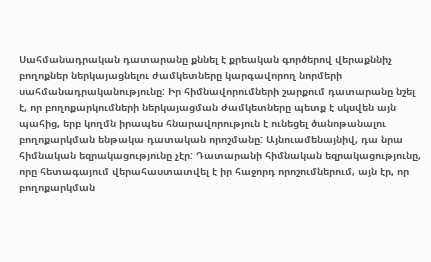Սահմանադրական դատարանը քննել է քրեական գործերով վերաքննիչ բողոքներ ներկայացնելու ժամկետները կարգավորող նորմերի սահմանադրականությունը: Իր հիմնավորումների շարքում դատարանը նշել է, որ բողոքարկումների ներկայացման ժամկետները պետք է սկսվեն այն պահից, երբ կողմն իրապես հնարավորություն է ունեցել ծանոթանալու բողոքարկման ենթակա դատական որոշմանը: Այնուամենայնիվ, դա նրա հիմնական եզրակացությունը չէր: Դատարանի հիմնական եզրակացությունը, որը հետագայում վերահաստատվել է իր հաջորդ որոշումներում, այն էր, որ բողոքարկման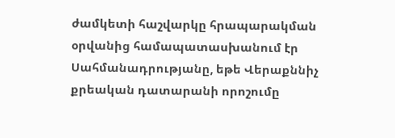ժամկետի հաշվարկը հրապարակման օրվանից համապատասխանում էր Սահմանադրությանը, եթե Վերաքննիչ քրեական դատարանի որոշումը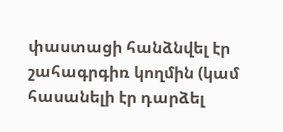փաստացի հանձնվել էր շահագրգիռ կողմին (կամ հասանելի էր դարձել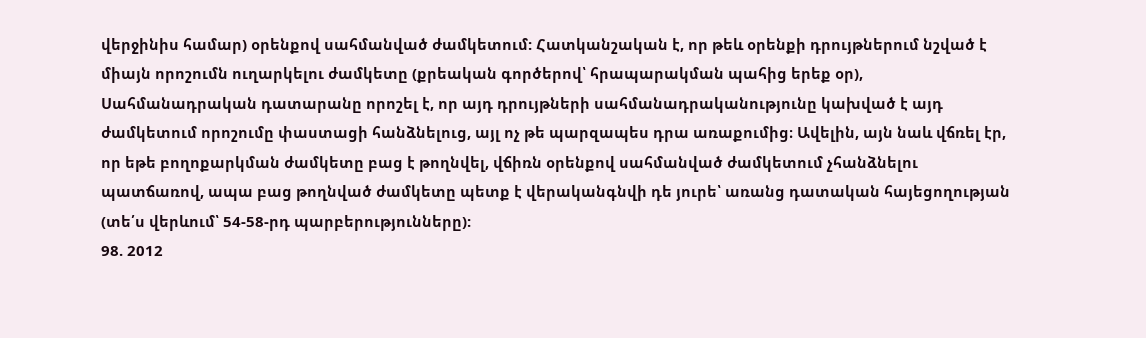վերջինիս համար) օրենքով սահմանված ժամկետում: Հատկանշական է, որ թեև օրենքի դրույթներում նշված է միայն որոշումն ուղարկելու ժամկետը (քրեական գործերով՝ հրապարակման պահից երեք օր), Սահմանադրական դատարանը որոշել է, որ այդ դրույթների սահմանադրականությունը կախված է այդ ժամկետում որոշումը փաստացի հանձնելուց, այլ ոչ թե պարզապես դրա առաքումից։ Ավելին, այն նաև վճռել էր, որ եթե բողոքարկման ժամկետը բաց է թողնվել, վճիռն օրենքով սահմանված ժամկետում չհանձնելու պատճառով, ապա բաց թողնված ժամկետը պետք է վերականգնվի դե յուրե՝ առանց դատական հայեցողության (տե՛ս վերևում՝ 54-58-րդ պարբերությունները):
98. 2012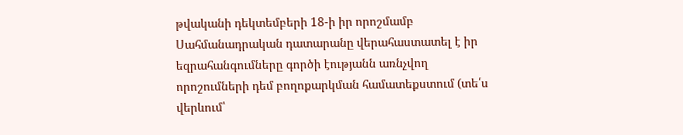թվականի դեկտեմբերի 18-ի իր որոշմամբ Սահմանադրական դատարանը վերահաստատել է իր եզրահանգումները գործի էությանն առնչվող որոշումների դեմ բողոքարկման համատեքստում (տե՛ս վերևում՝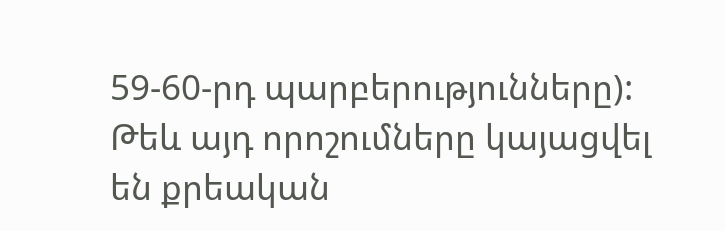59-60-րդ պարբերությունները): Թեև այդ որոշումները կայացվել են քրեական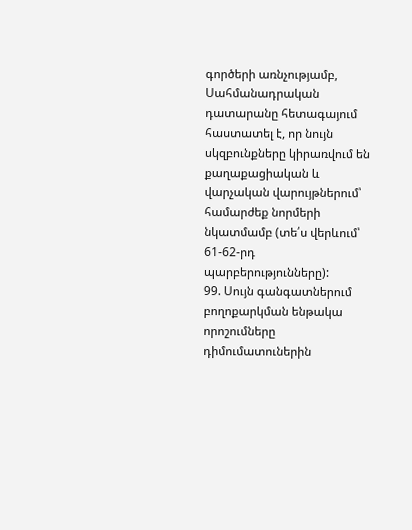գործերի առնչությամբ, Սահմանադրական դատարանը հետագայում հաստատել է, որ նույն սկզբունքները կիրառվում են քաղաքացիական և վարչական վարույթներում՝ համարժեք նորմերի նկատմամբ (տե՛ս վերևում՝ 61-62-րդ պարբերությունները):
99. Սույն գանգատներում բողոքարկման ենթակա որոշումները դիմումատուներին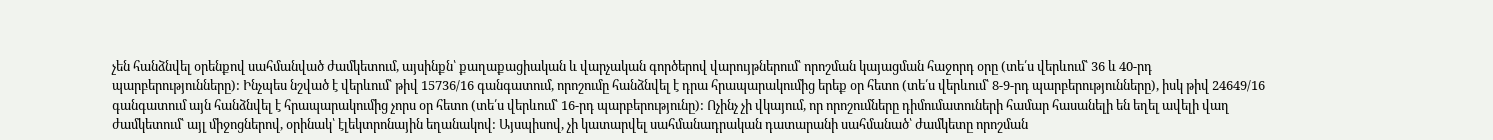չեն հանձնվել օրենքով սահմանված ժամկետում, այսինքն՝ քաղաքացիական և վարչական գործերով վարույթներում՝ որոշման կայացման հաջորդ օրը (տե՛ս վերևում՝ 36 և 40-րդ պարբերությունները): Ինչպես նշված է վերևում՝ թիվ 15736/16 գանգատում, որոշումը հանձնվել է դրա հրապարակումից երեք օր հետո (տե՛ս վերևում՝ 8-9-րդ պարբերությունները), իսկ թիվ 24649/16 գանգատում այն հանձնվել է հրապարակումից չորս օր հետո (տե՛ս վերևում՝ 16-րդ պարբերությունը): Ոչինչ չի վկայում, որ որոշումները դիմումատուների համար հասանելի են եղել ավելի վաղ ժամկետում՝ այլ միջոցներով, օրինակ՝ էլեկտրոնային եղանակով: Այսպիսով, չի կատարվել սահմանադրական դատարանի սահմանած՝ ժամկետը որոշման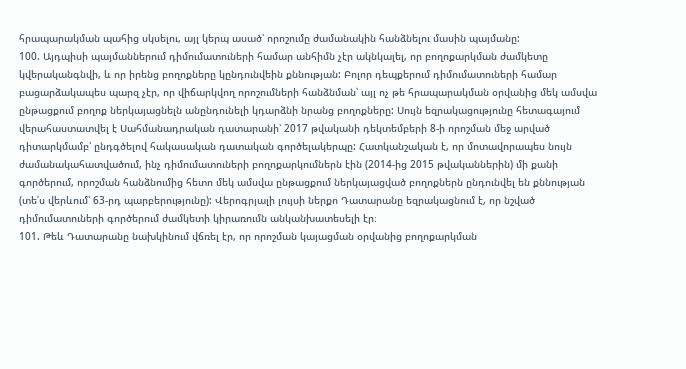հրապարակման պահից սկսելու, այլ կերպ ասած՝ որոշումը ժամանակին հանձնելու մասին պայմանը:
100. Այդպիսի պայմաններում դիմումատուների համար անհիմն չէր ակնկալել, որ բողոքարկման ժամկետը կվերականգնվի, և որ իրենց բողոքները կընդունվեին քննության: Բոլոր դեպքերում դիմումատուների համար բացարձակապես պարզ չէր, որ վիճարկվող որոշումների հանձնման՝ այլ ոչ թե հրապարակման օրվանից մեկ ամսվա ընթացքում բողոք ներկայացնելն անընդունելի կդարձնի նրանց բողոքները: Սույն եզրակացությունը հետագայում վերահաստատվել է Սահմանադրական դատարանի՝ 2017 թվականի դեկտեմբերի 8-ի որոշման մեջ արված դիտարկմամբ՝ ընդգծելով հակասական դատական գործելակերպը: Հատկանշական է, որ մոտավորապես նույն ժամանակահատվածում, ինչ դիմումատուների բողոքարկումներն էին (2014-ից 2015 թվականներին) մի քանի գործերում, որոշման հանձնումից հետո մեկ ամսվա ընթացքում ներկայացված բողոքներն ընդունվել են քննության (տե՛ս վերևում՝ 63-րդ պարբերությունը): Վերոգրյալի լույսի ներքո Դատարանը եզրակացնում է, որ նշված դիմումատուների գործերում ժամկետի կիրառումն անկանխատեսելի էր։
101. Թեև Դատարանը նախկինում վճռել էր, որ որոշման կայացման օրվանից բողոքարկման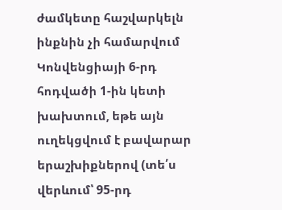ժամկետը հաշվարկելն ինքնին չի համարվում Կոնվենցիայի 6-րդ հոդվածի 1-ին կետի խախտում, եթե այն ուղեկցվում է բավարար երաշխիքներով (տե՛ս վերևում՝ 95-րդ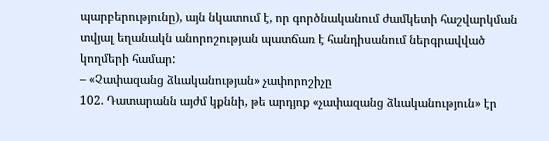պարբերությունը), այն նկատում է, որ գործնականում ժամկետի հաշվարկման տվյալ եղանակն անորոշության պատճառ է հանդիսանում ներգրավված կողմերի համար:
– «Չափազանց ձևականության» չափորոշիչը
102. Դատարանն այժմ կքննի, թե արդյոք «չափազանց ձևականություն» էր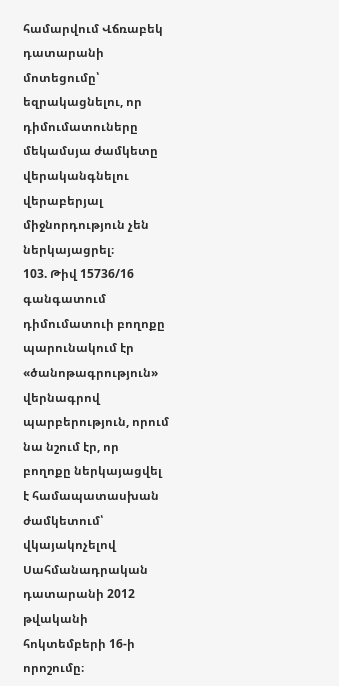համարվում Վճռաբեկ դատարանի մոտեցումը՝ եզրակացնելու, որ դիմումատուները մեկամսյա ժամկետը վերականգնելու վերաբերյալ միջնորդություն չեն ներկայացրել։
103. Թիվ 15736/16 գանգատում դիմումատուի բողոքը պարունակում էր «ծանոթագրություն» վերնագրով պարբերություն, որում նա նշում էր, որ բողոքը ներկայացվել է համապատասխան ժամկետում՝ վկայակոչելով Սահմանադրական դատարանի 2012 թվականի հոկտեմբերի 16-ի որոշումը։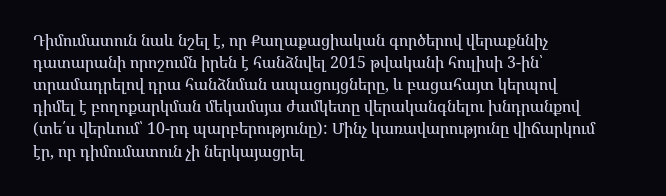Դիմումատուն նաև նշել է, որ Քաղաքացիական գործերով վերաքննիչ դատարանի որոշումն իրեն է հանձնվել 2015 թվականի հուլիսի 3-ին՝ տրամադրելով դրա հանձնման ապացույցները, և բացահայտ կերպով դիմել է բողոքարկման մեկամսյա ժամկետը վերականգնելու խնդրանքով (տե՛ս վերևում՝ 10-րդ պարբերությունը): Մինչ կառավարությունը վիճարկում էր, որ դիմումատուն չի ներկայացրել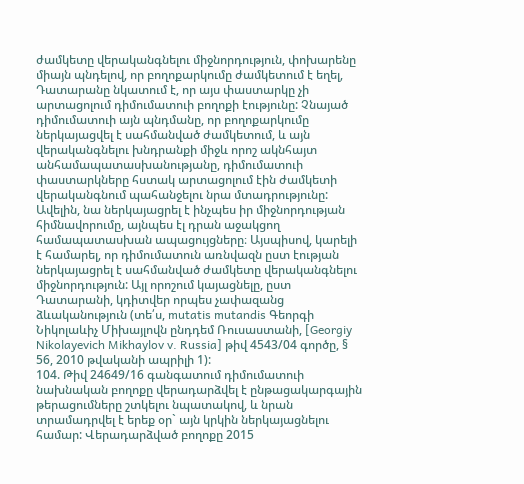ժամկետը վերականգնելու միջնորդություն, փոխարենը միայն պնդելով, որ բողոքարկումը ժամկետում է եղել, Դատարանը նկատում է, որ այս փաստարկը չի արտացոլում դիմումատուի բողոքի էությունը: Չնայած դիմումատուի այն պնդմանը, որ բողոքարկումը ներկայացվել է սահմանված ժամկետում, և այն վերականգնելու խնդրանքի միջև որոշ ակնհայտ անհամապատասխանությանը, դիմումատուի փաստարկները հստակ արտացոլում էին ժամկետի վերականգնում պահանջելու նրա մտադրությունը: Ավելին, նա ներկայացրել է ինչպես իր միջնորդության հիմնավորումը, այնպես էլ դրան աջակցող համապատասխան ապացույցները։ Այսպիսով, կարելի է համարել, որ դիմումատուն առնվազն ըստ էության ներկայացրել է սահմանված ժամկետը վերականգնելու միջնորդություն: Այլ որոշում կայացնելը, ըստ Դատարանի, կդիտվեր որպես չափազանց ձևականություն (տե՛ս, mutatis mutandis Գեորգի Նիկոլաևիչ Միխայլովն ընդդեմ Ռուսաստանի, [Georgiy Nikolayevich Mikhaylov v. Russia] թիվ 4543/04 գործը, § 56, 2010 թվականի ապրիլի 1):
104. Թիվ 24649/16 գանգատում դիմումատուի նախնական բողոքը վերադարձվել է ընթացակարգային թերացումները շտկելու նպատակով, և նրան տրամադրվել է երեք օր` այն կրկին ներկայացնելու համար: Վերադարձված բողոքը 2015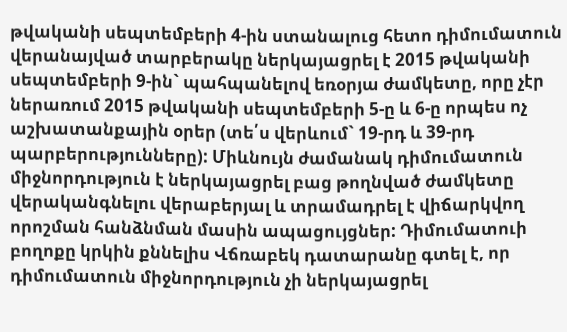թվականի սեպտեմբերի 4-ին ստանալուց հետո դիմումատուն վերանայված տարբերակը ներկայացրել է 2015 թվականի սեպտեմբերի 9-ին` պահպանելով եռօրյա ժամկետը, որը չէր ներառում 2015 թվականի սեպտեմբերի 5-ը և 6-ը որպես ոչ աշխատանքային օրեր (տե՛ս վերևում` 19-րդ և 39-րդ պարբերությունները): Միևնույն ժամանակ դիմումատուն միջնորդություն է ներկայացրել բաց թողնված ժամկետը վերականգնելու վերաբերյալ և տրամադրել է վիճարկվող որոշման հանձնման մասին ապացույցներ: Դիմումատուի բողոքը կրկին քննելիս Վճռաբեկ դատարանը գտել է, որ դիմումատուն միջնորդություն չի ներկայացրել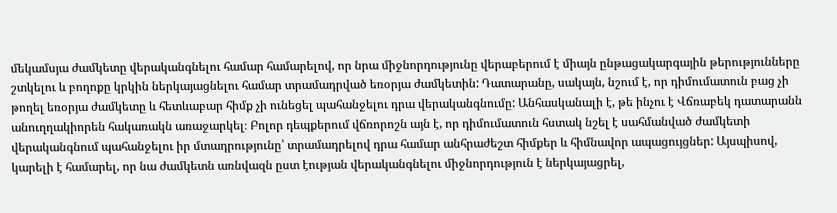մեկամսյա ժամկետը վերականգնելու համար համարելով, որ նրա միջնորդությունը վերաբերում է միայն ընթացակարգային թերությունները շտկելու և բողոքը կրկին ներկայացնելու համար տրամադրված եռօրյա ժամկետին: Դատարանը, սակայն, նշում է, որ դիմումատուն բաց չի թողել եռօրյա ժամկետը և հետևաբար հիմք չի ունեցել պահանջելու դրա վերականգնումը: Անհասկանալի է, թե ինչու է Վճռաբեկ դատարանն անուղղակիորեն հակառակն առաջարկել։ Բոլոր դեպքերում վճռորոշն այն է, որ դիմումատուն հստակ նշել է սահմանված ժամկետի վերականգնում պահանջելու իր մտադրությունը՝ տրամադրելով դրա համար անհրաժեշտ հիմքեր և հիմնավոր ապացույցներ: Այսպիսով, կարելի է համարել, որ նա ժամկետն առնվազն ըստ էության վերականգնելու միջնորդություն է ներկայացրել,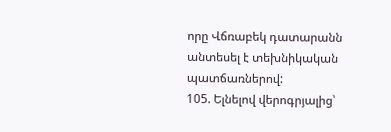որը Վճռաբեկ դատարանն անտեսել է տեխնիկական պատճառներով:
105. Ելնելով վերոգրյալից՝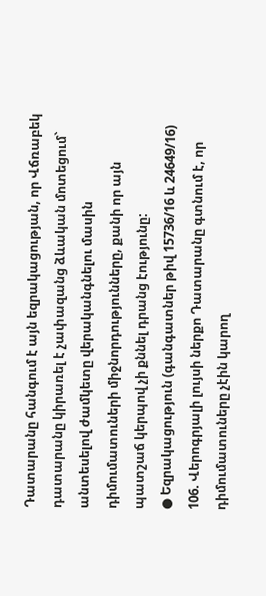Դատարանը հանգում է այն եզրակացության, որ Վճռաբեկ դատարանը կիրառել է չափազանց ձևական մոտեցում` անտեսելով ժամկետը վերականգնելու մասին դիմումատուների միջնորդությունները, քանի որ այն պատշաճ կերպով չի քննել դրանց էությունը:
● Եզրակացություն (գանգատներ թիվ 15736/16 և 24649/16)
106. Վերոգրյալի լույսի ներքո Դատարանը գտնում է, որ դիմումատուները չէին կարող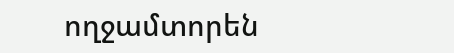ողջամտորեն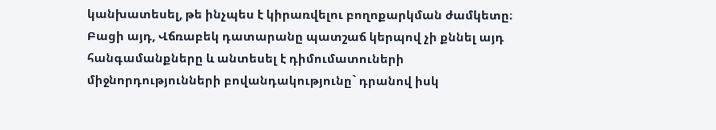կանխատեսել, թե ինչպես է կիրառվելու բողոքարկման ժամկետը։ Բացի այդ, Վճռաբեկ դատարանը պատշաճ կերպով չի քննել այդ հանգամանքները և անտեսել է դիմումատուների միջնորդությունների բովանդակությունը` դրանով իսկ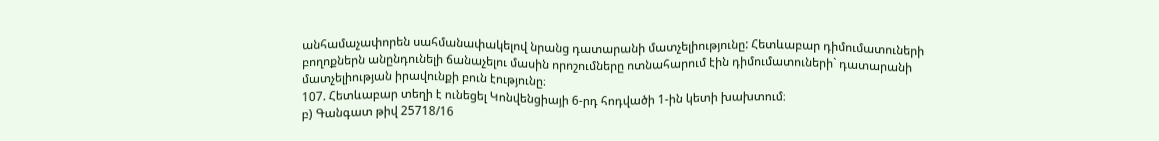անհամաչափորեն սահմանափակելով նրանց դատարանի մատչելիությունը: Հետևաբար դիմումատուների բողոքներն անընդունելի ճանաչելու մասին որոշումները ոտնահարում էին դիմումատուների` դատարանի մատչելիության իրավունքի բուն էությունը։
107. Հետևաբար տեղի է ունեցել Կոնվենցիայի 6-րդ հոդվածի 1-ին կետի խախտում։
բ) Գանգատ թիվ 25718/16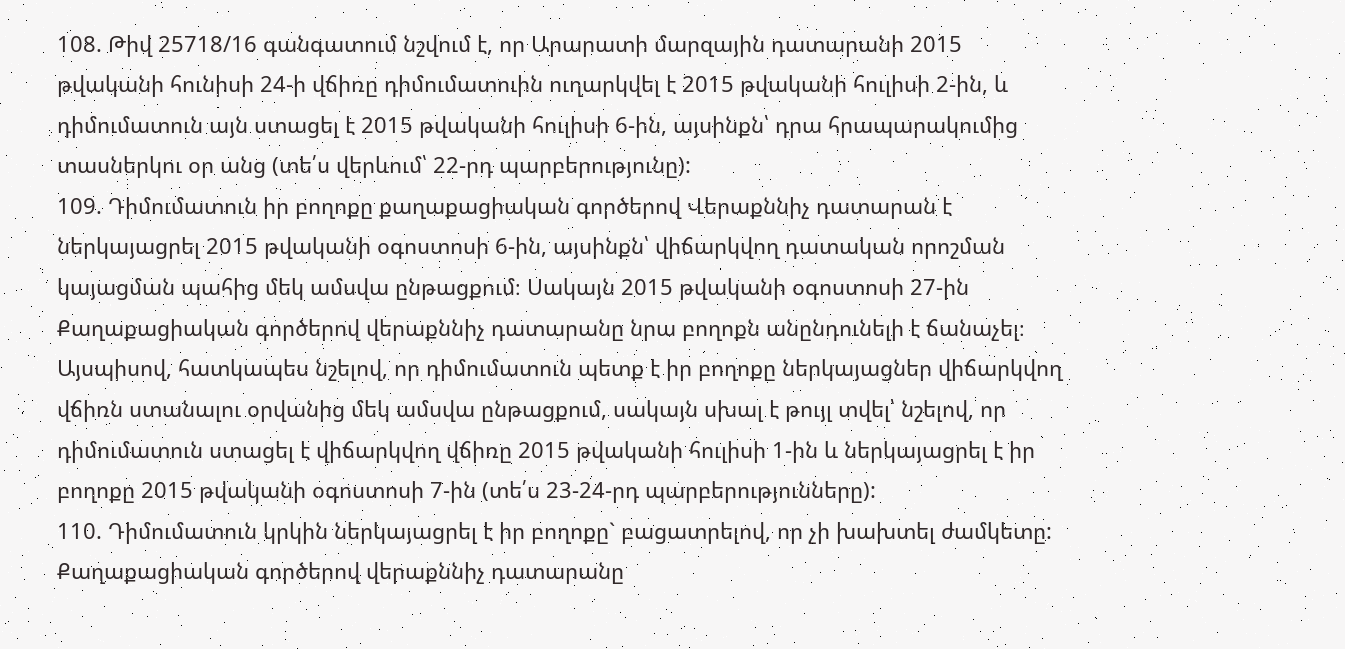108. Թիվ 25718/16 գանգատում նշվում է, որ Արարատի մարզային դատարանի 2015 թվականի հունիսի 24-ի վճիռը դիմումատուին ուղարկվել է 2015 թվականի հուլիսի 2-ին, և դիմումատուն այն ստացել է 2015 թվականի հուլիսի 6-ին, այսինքն՝ դրա հրապարակումից տասներկու օր անց (տե՛ս վերևում՝ 22-րդ պարբերությունը):
109. Դիմումատուն իր բողոքը քաղաքացիական գործերով Վերաքննիչ դատարան է ներկայացրել 2015 թվականի օգոստոսի 6-ին, այսինքն՝ վիճարկվող դատական որոշման կայացման պահից մեկ ամսվա ընթացքում։ Սակայն 2015 թվականի օգոստոսի 27-ին Քաղաքացիական գործերով վերաքննիչ դատարանը նրա բողոքն անընդունելի է ճանաչել։ Այսպիսով, հատկապես նշելով, որ դիմումատուն պետք է իր բողոքը ներկայացներ վիճարկվող վճիռն ստանալու օրվանից մեկ ամսվա ընթացքում, սակայն սխալ է թույլ տվել՝ նշելով, որ դիմումատուն ստացել է վիճարկվող վճիռը 2015 թվականի հուլիսի 1-ին և ներկայացրել է իր բողոքը 2015 թվականի օգոստոսի 7-ին (տե՛ս 23-24-րդ պարբերությունները):
110. Դիմումատուն կրկին ներկայացրել է իր բողոքը` բացատրելով, որ չի խախտել ժամկետը: Քաղաքացիական գործերով վերաքննիչ դատարանը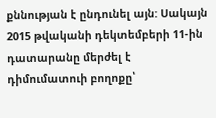քննության է ընդունել այն: Սակայն 2015 թվականի դեկտեմբերի 11-ին դատարանը մերժել է դիմումատուի բողոքը՝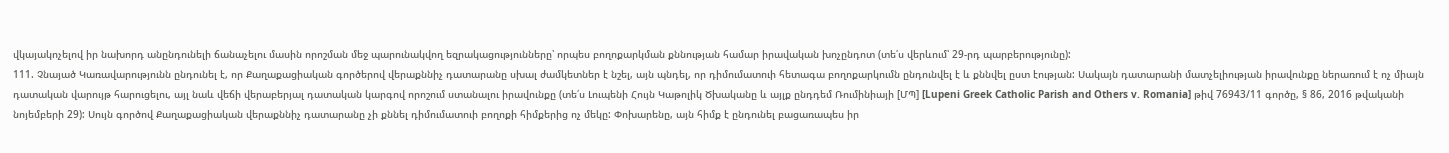վկայակոչելով իր նախորդ անընդունելի ճանաչելու մասին որոշման մեջ պարունակվող եզրակացությունները՝ որպես բողոքարկման քննության համար իրավական խոչընդոտ (տե՛ս վերևում՝ 29-րդ պարբերությունը):
111. Չնայած Կառավարությունն ընդունել է, որ Քաղաքացիական գործերով վերաքննիչ դատարանը սխալ ժամկետներ է նշել, այն պնդել, որ դիմումատուի հետագա բողոքարկումն ընդունվել է և քննվել ըստ էության: Սակայն դատարանի մատչելիության իրավունքը ներառում է ոչ միայն դատական վարույթ հարուցելու, այլ նաև վեճի վերաբերյալ դատական կարգով որոշում ստանալու իրավունքը (տե՛ս Լուպենի Հույն Կաթոլիկ Ծխականը և այլք ընդդեմ Ռումինիայի [ՄՊ] [Lupeni Greek Catholic Parish and Others v. Romania] թիվ 76943/11 գործը, § 86, 2016 թվականի նոյեմբերի 29): Սույն գործով Քաղաքացիական վերաքննիչ դատարանը չի քննել դիմումատուի բողոքի հիմքերից ոչ մեկը: Փոխարենը, այն հիմք է ընդունել բացառապես իր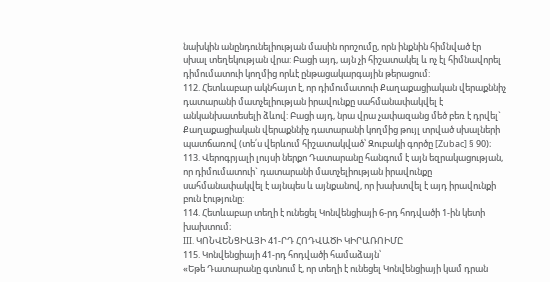նախկին անընդունելիության մասին որոշումը, որն ինքնին հիմնված էր սխալ տեղեկության վրա: Բացի այդ, այն չի հիշատակել և ոչ էլ հիմնավորել դիմումատուի կողմից որևէ ընթացակարգային թերացում:
112. Հետևաբար ակնհայտ է, որ դիմումատուի Քաղաքացիական վերաքննիչ դատարանի մատչելիության իրավունքը սահմանափակվել է անկանխատեսելի ձևով: Բացի այդ, նրա վրա չափազանց մեծ բեռ է դրվել` Քաղաքացիական վերաքննիչ դատարանի կողմից թույլ տրված սխալների պատճառով (տե՛ս վերևում հիշատակված՝ Զուբակի գործը [Zubac] § 90)։
113. Վերոգրյալի լույսի ներքո Դատարանը հանգում է այն եզրակացության, որ դիմումատուի` դատարանի մատչելիության իրավունքը սահմանափակվել է այնպես և այնքանով, որ խախտվել է այդ իրավունքի բուն էությունը:
114. Հետևաբար տեղի է ունեցել Կոնվենցիայի 6-րդ հոդվածի 1-ին կետի խախտում։
III. ԿՈՆՎԵՆՑԻԱՅԻ 41-ՐԴ ՀՈԴՎԱԾԻ ԿԻՐԱՌՈԻՄԸ
115. Կոնվենցիայի 41-րդ հոդվածի համաձայն՝
«Եթե Դատարանը գտնում է, որ տեղի է ունեցել Կոնվենցիայի կամ դրան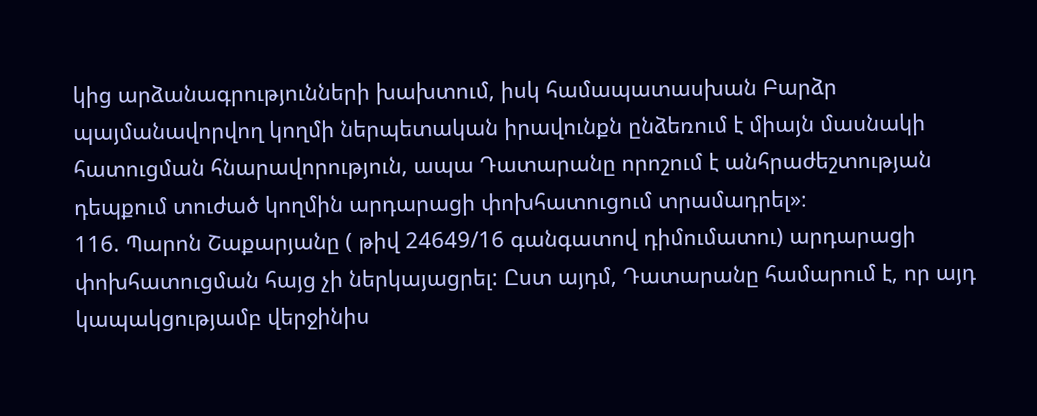կից արձանագրությունների խախտում, իսկ համապատասխան Բարձր պայմանավորվող կողմի ներպետական իրավունքն ընձեռում է միայն մասնակի հատուցման հնարավորություն, ապա Դատարանը որոշում է անհրաժեշտության դեպքում տուժած կողմին արդարացի փոխհատուցում տրամադրել»։
116. Պարոն Շաքարյանը ( թիվ 24649/16 գանգատով դիմումատու) արդարացի փոխհատուցման հայց չի ներկայացրել: Ըստ այդմ, Դատարանը համարում է, որ այդ կապակցությամբ վերջինիս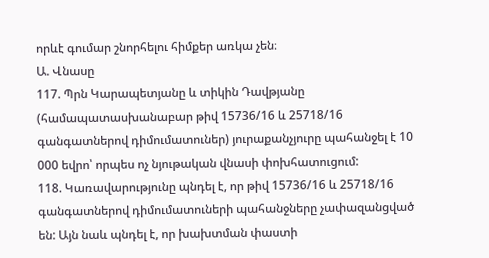որևէ գումար շնորհելու հիմքեր առկա չեն։
Ա. Վնասը
117. Պրն Կարապետյանը և տիկին Դավթյանը (համապատասխանաբար թիվ 15736/16 և 25718/16 գանգատներով դիմումատուներ) յուրաքանչյուրը պահանջել է 10 000 եվրո՝ որպես ոչ նյութական վնասի փոխհատուցում:
118. Կառավարությունը պնդել է, որ թիվ 15736/16 և 25718/16 գանգատներով դիմումատուների պահանջները չափազանցված են: Այն նաև պնդել է, որ խախտման փաստի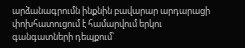արձանագրումն ինքնին բավարար արդարացի փոխհատուցում է համարվում երկու գանգատների դեպքում՝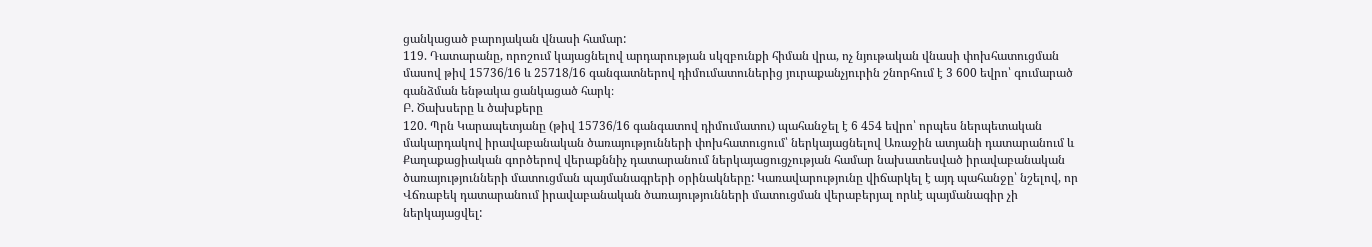ցանկացած բարոյական վնասի համար:
119. Դատարանը, որոշում կայացնելով արդարության սկզբունքի հիման վրա, ոչ նյութական վնասի փոխհատուցման մասով թիվ 15736/16 և 25718/16 գանգատներով դիմումատուներից յուրաքանչյուրին շնորհում է 3 600 եվրո՝ գումարած գանձման ենթակա ցանկացած հարկ։
Բ. Ծախսերը և ծախքերը
120. Պրն Կարապետյանը (թիվ 15736/16 գանգատով դիմումատու) պահանջել է 6 454 եվրո՝ որպես ներպետական մակարդակով իրավաբանական ծառայությունների փոխհատուցում՝ ներկայացնելով Առաջին ատյանի դատարանում և Քաղաքացիական գործերով վերաքննիչ դատարանում ներկայացուցչության համար նախատեսված իրավաբանական ծառայությունների մատուցման պայմանագրերի օրինակները: Կառավարությունը վիճարկել է այդ պահանջը՝ նշելով, որ Վճռաբեկ դատարանում իրավաբանական ծառայությունների մատուցման վերաբերյալ որևէ պայմանագիր չի ներկայացվել: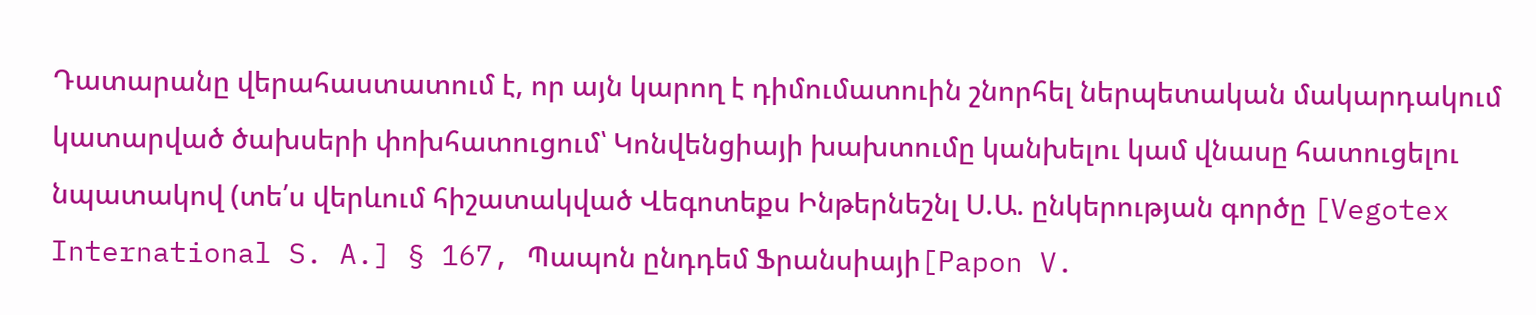Դատարանը վերահաստատում է, որ այն կարող է դիմումատուին շնորհել ներպետական մակարդակում կատարված ծախսերի փոխհատուցում՝ Կոնվենցիայի խախտումը կանխելու կամ վնասը հատուցելու նպատակով (տե՛ս վերևում հիշատակված Վեգոտեքս Ինթերնեշնլ Ս.Ա. ընկերության գործը [Vegotex International S. A.] § 167, Պապոն ընդդեմ Ֆրանսիայի[Papon V.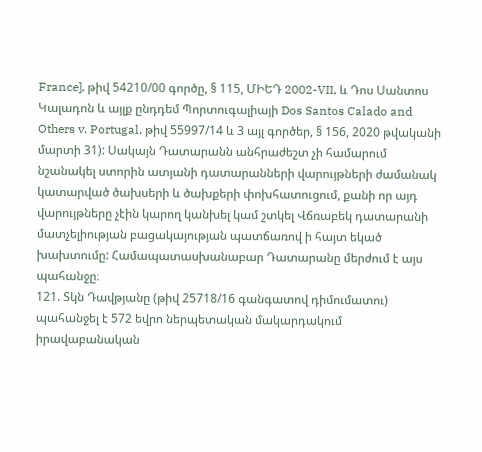France], թիվ 54210/00 գործը, § 115, ՄԻԵԴ 2002-VII, և Դոս Սանտոս Կալադոն և այլք ընդդեմ Պորտուգալիայի Dos Santos Calado and Others v. Portugal, թիվ 55997/14 և 3 այլ գործեր, § 156, 2020 թվականի մարտի 31): Սակայն Դատարանն անհրաժեշտ չի համարում նշանակել ստորին ատյանի դատարանների վարույթների ժամանակ կատարված ծախսերի և ծախքերի փոխհատուցում, քանի որ այդ վարույթները չէին կարող կանխել կամ շտկել Վճռաբեկ դատարանի մատչելիության բացակայության պատճառով ի հայտ եկած խախտումը: Համապատասխանաբար Դատարանը մերժում է այս պահանջը։
121. Տկն Դավթյանը (թիվ 25718/16 գանգատով դիմումատու) պահանջել է 572 եվրո ներպետական մակարդակում իրավաբանական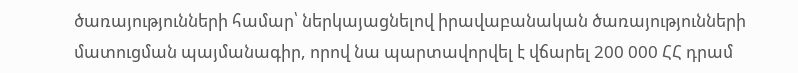ծառայությունների համար՝ ներկայացնելով իրավաբանական ծառայությունների մատուցման պայմանագիր, որով նա պարտավորվել է վճարել 200 000 ՀՀ դրամ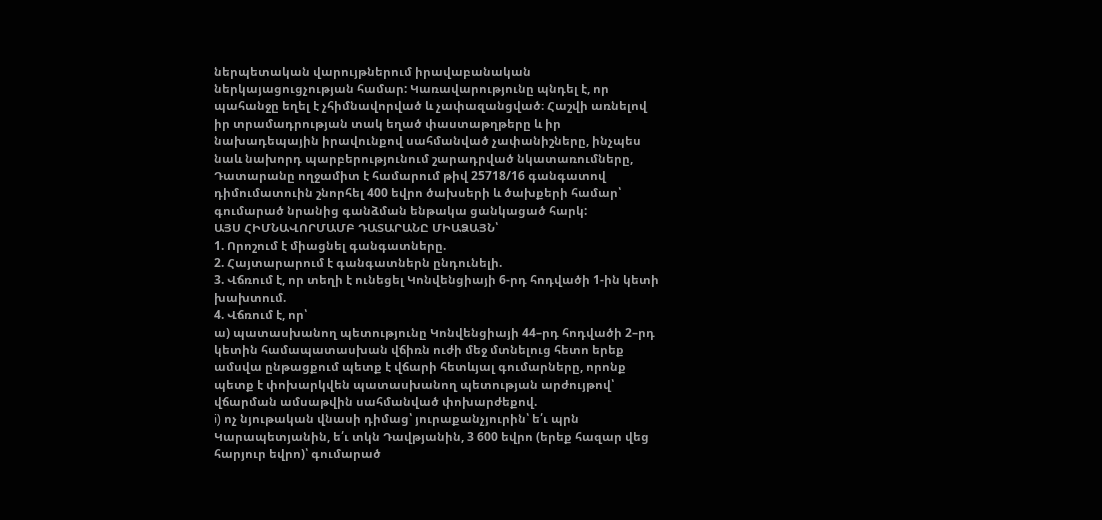ներպետական վարույթներում իրավաբանական ներկայացուցչության համար: Կառավարությունը պնդել է, որ պահանջը եղել է չհիմնավորված և չափազանցված։ Հաշվի առնելով իր տրամադրության տակ եղած փաստաթղթերը և իր նախադեպային իրավունքով սահմանված չափանիշները, ինչպես նաև նախորդ պարբերությունում շարադրված նկատառումները, Դատարանը ողջամիտ է համարում թիվ 25718/16 գանգատով դիմումատուին շնորհել 400 եվրո ծախսերի և ծախքերի համար՝ գումարած նրանից գանձման ենթակա ցանկացած հարկ:
ԱՅՍ ՀԻՄՆԱՎՈՐՄԱՄԲ ԴԱՏԱՐԱՆԸ ՄԻԱՁԱՅՆ՝
1. Որոշում է միացնել գանգատները.
2. Հայտարարում է գանգատներն ընդունելի.
3. Վճռում է, որ տեղի է ունեցել Կոնվենցիայի 6-րդ հոդվածի 1-ին կետի խախտում.
4. Վճռում է, որ՝
ա) պատասխանող պետությունը Կոնվենցիայի 44–րդ հոդվածի 2–րդ կետին համապատասխան վճիռն ուժի մեջ մտնելուց հետո երեք ամսվա ընթացքում պետք է վճարի հետևյալ գումարները, որոնք պետք է փոխարկվեն պատասխանող պետության արժույթով՝ վճարման ամսաթվին սահմանված փոխարժեքով.
i) ոչ նյութական վնասի դիմաց՝ յուրաքանչյուրին՝ ե՛ւ պրն Կարապետյանին, ե՛ւ տկն Դավթյանին, 3 600 եվրո (երեք հազար վեց հարյուր եվրո)՝ գումարած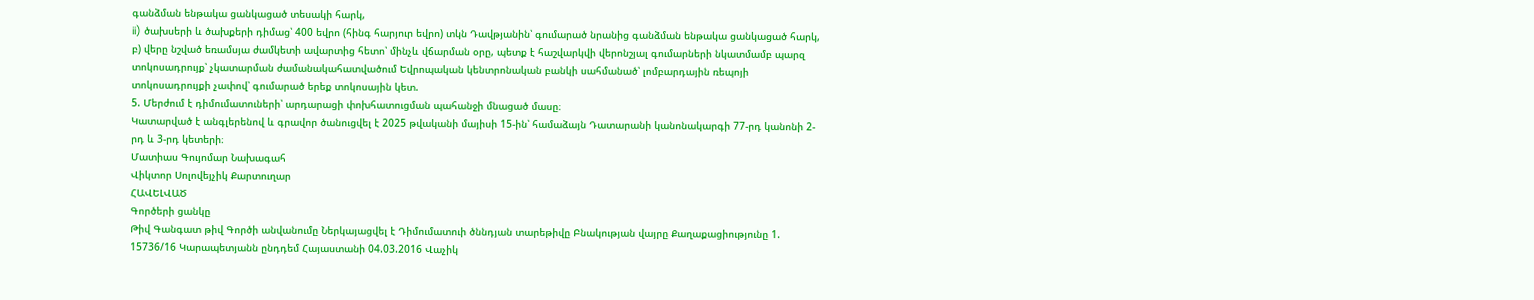գանձման ենթակա ցանկացած տեսակի հարկ,
ii) ծախսերի և ծախքերի դիմաց՝ 400 եվրո (հինգ հարյուր եվրո) տկն Դավթյանին՝ գումարած նրանից գանձման ենթակա ցանկացած հարկ,
բ) վերը նշված եռամսյա ժամկետի ավարտից հետո՝ մինչև վճարման օրը, պետք է հաշվարկվի վերոնշյալ գումարների նկատմամբ պարզ տոկոսադրույք՝ չկատարման ժամանակահատվածում Եվրոպական կենտրոնական բանկի սահմանած՝ լոմբարդային ռեպոյի տոկոսադրույքի չափով՝ գումարած երեք տոկոսային կետ.
5. Մերժում է դիմումատուների՝ արդարացի փոխհատուցման պահանջի մնացած մասը։
Կատարված է անգլերենով և գրավոր ծանուցվել է 2025 թվականի մայիսի 15-ին՝ համաձայն Դատարանի կանոնակարգի 77-րդ կանոնի 2-րդ և 3-րդ կետերի։
Մատիաս Գույոմար Նախագահ
Վիկտոր Սոլովեյչիկ Քարտուղար
ՀԱՎԵԼՎԱԾ
Գործերի ցանկը
Թիվ Գանգատ թիվ Գործի անվանումը Ներկայացվել է Դիմումատուի ծննդյան տարեթիվը Բնակության վայրը Քաղաքացիությունը 1. 15736/16 Կարապետյանն ընդդեմ Հայաստանի 04.03.2016 Վաչիկ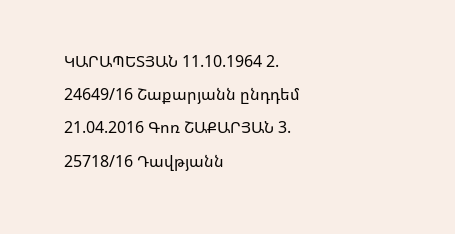ԿԱՐԱՊԵՏՅԱՆ 11.10.1964 2. 24649/16 Շաքարյանն ընդդեմ 21.04.2016 Գոռ ՇԱՔԱՐՅԱՆ 3. 25718/16 Դավթյանն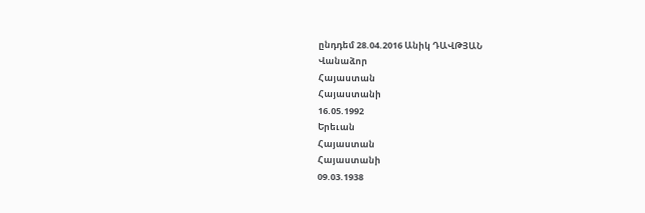ընդդեմ 28.04.2016 Անիկ ԴԱՎԹՅԱՆ
Վանաձոր
Հայաստան
Հայաստանի
16.05.1992
Երեւան
Հայաստան
Հայաստանի
09.03.1938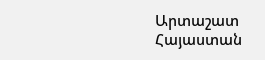Արտաշատ
Հայաստան